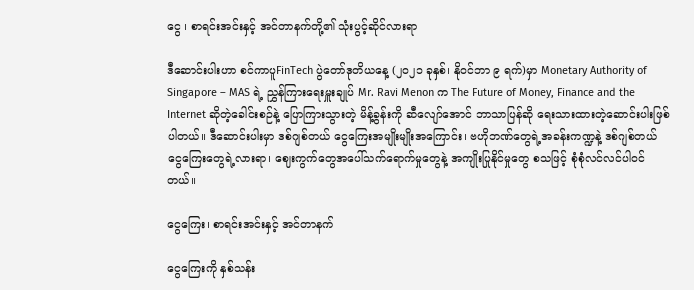ငွေ ၊ စာရင်းအင်းနှင့် အင်တာနက်တို့၏ သုံးပွင့်ဆိုင်လားရာ

ဒီဆောင်းပါးဟာ စင်ကာပူFinTech ပွဲတော်ဒုတိယနေ့ (၂၀၂၁ ခုနှစ်၊ နိုဝင်ဘာ ၉ ရက်)မှာ Monetary Authority of Singapore – MAS ရဲ့ ညွှန်ကြားရေးမှူးချုပ် Mr. Ravi Menon က The Future of Money, Finance and the Internet ဆိုတဲ့ခေါင်းစဉ်နဲ့ ပြောကြားသွားတဲ့ မိန့်ခွန်းကို ဆီလျော်အောင် ဘာသာပြန်ဆို ရေးသားထားတဲ့ဆောင်းပါးဖြစ်ပါတယ်။ ဒီဆောင်းပါးမှာ ဒစ်ဂျစ်တယ် ငွေကြေးအမျိုးမျိုးအကြောင်း၊ ဗဟိုဘဏ်တွေရဲ့အခန်းကဏ္ဍနဲ့ ဒစ်ဂျစ်တယ် ငွေကြေးတွေရဲ့လားရာ၊ ဈေးကွက်တွေအပေါ်သက်ရောက်မှုတွေနဲ့ အကျိုးပြုနိုင်မှုတွေ စသဖြင့် စုံစုံလင်လင်ပါဝင်တယ်။

ငွေကြေး၊ စာရင်းအင်းနှင့် အင်တာနက်

ငွေကြေးကို နှစ်သန်း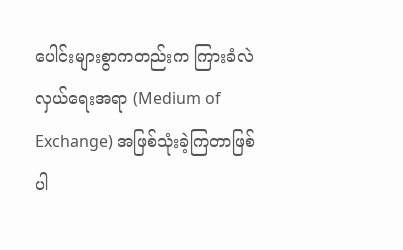ပေါင်းများစွာကတည်းက ကြားခံလဲလှယ်ရေးအရာ (Medium of Exchange) အဖြစ်သုံးခဲ့ကြတာဖြစ်ပါ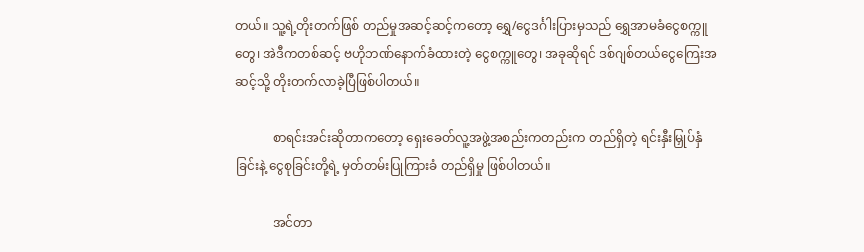တယ်။ သူ့ရဲ့တိုးတက်ဖြစ် တည်မှုအဆင့်ဆင့်ကတော့ ရွှေ/ငွေဒင်္ဂါးပြားမှသည် ရွှေအာမခံငွေစက္ကူတွေ၊ အဲဒီကတစ်ဆင့် ဗဟိုဘဏ်နောက်ခံထားတဲ့ ငွေစက္ကူတွေ၊ အခုဆိုရင် ဒစ်ဂျစ်တယ်ငွေကြေးအဆင့်သို့ တိုးတက်လာခဲ့ပြီဖြစ်ပါတယ်။

            စာရင်းအင်းဆိုတာကတော့ ရှေးခေတ်လူ့အဖွဲ့အစည်းကတည်းက တည်ရှိတဲ့ ရင်းနှီးမြှုပ်နှံခြင်းနဲ့ ငွေစုခြင်းတို့ရဲ့ မှတ်တမ်းပြုကြားခံ တည်ရှိမှု ဖြစ်ပါတယ်။

            အင်တာ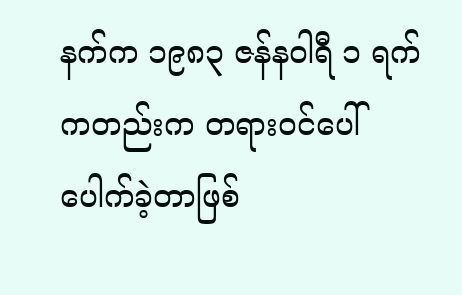နက်က ၁၉၈၃ ဇန်နဝါရီ ၁ ရက်ကတည်းက တရား၀င်ပေါ် ပေါက်ခဲ့တာဖြစ်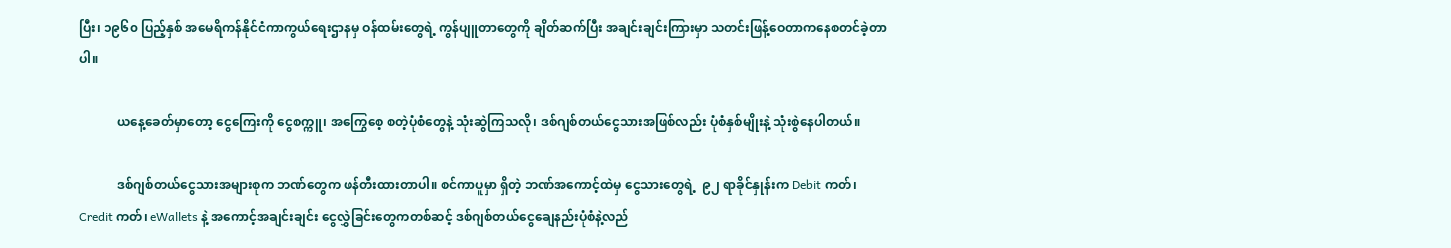ပြီး၊ ၁၉၆၀ ပြည့်နှစ် အမေရိကန်နိုင်ငံကာကွယ်ရေးဌာနမှ ဝန်ထမ်းတွေရဲ့ ကွန်ပျူတာတွေကို ချိတ်ဆက်ပြီး အချင်းချင်းကြားမှာ သတင်းဖြန့်ဝေတာကနေစတင်ခဲ့တာပါ။

            ယနေ့ခေတ်မှာတော့ ငွေကြေးကို ငွေစက္ကူ၊ အကြွေစေ့ စတဲ့ပုံစံတွေနဲ့ သုံးဆွဲကြသလို၊ ဒစ်ဂျစ်တယ်ငွေသားအဖြစ်လည်း ပုံစံနှစ်မျိုးနဲ့ သုံးစွဲနေပါတယ်။

            ဒစ်ဂျစ်တယ်ငွေသားအများစုက ဘဏ်တွေက ဖန်တီးထားတာပါ။ စင်ကာပူမှာ ရှိတဲ့ ဘဏ်အကောင့်ထဲမှ ငွေသားတွေရဲ့  ၉၂ ရာခိုင်နှုန်းက Debit ကတ်၊ Credit ကတ်၊ eWallets နဲ့ အကောင့်အချင်းချင်း ငွေလွှဲခြင်းတွေကတစ်ဆင့် ဒစ်ဂျစ်တယ်ငွေချေနည်းပုံစံနဲ့လည်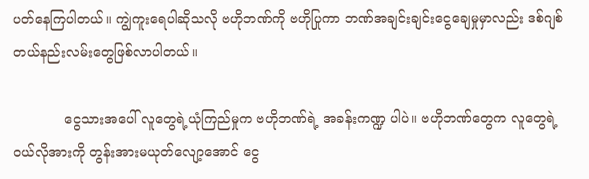ပတ်နေကြပါတယ်။ ကျွဲကူးရေပါဆိုသလို ဗဟိုဘဏ်ကို ဗဟိုပြုကာ ဘဏ်အချင်းချင်းငွေချေမှုမှာလည်း ဒစ်ဂျစ်တယ်နည်းလမ်းတွေဖြစ်လာပါတယ်။

            ငွေသားအပေါ် လူတွေရဲ့ယုံကြည်မှုက ဗဟိုဘဏ်ရဲ့ အခန်းကဏ္ဍ ပါပဲ။ ဗဟိုဘဏ်တွေက လူတွေရဲ့ဝယ်လိုအားကို တွန်းအားမယုတ်လျော့အောင် ငွေ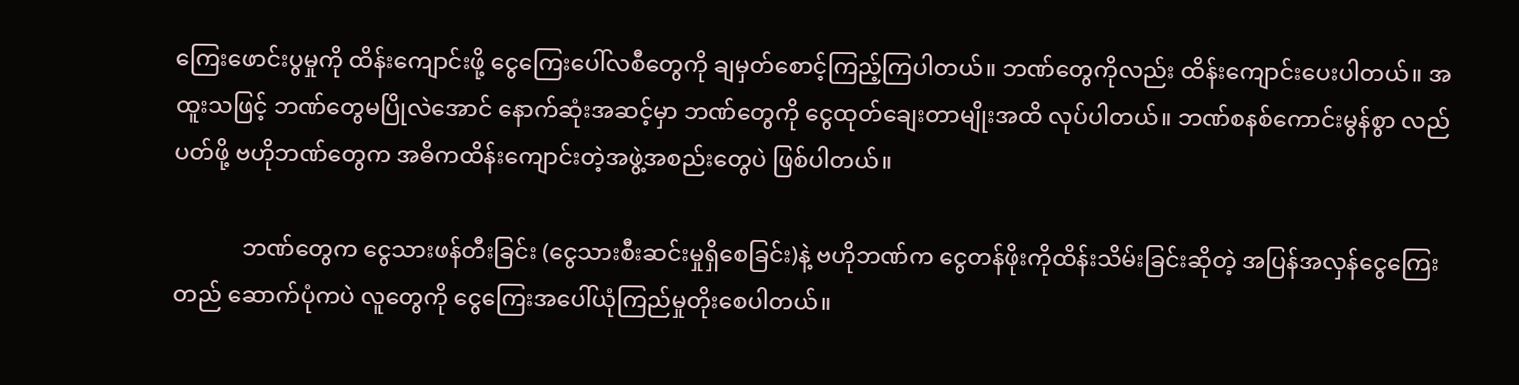ကြေးဖောင်းပွမှုကို ထိန်းကျောင်းဖို့ ငွေကြေးပေါ်လစီတွေကို ချမှတ်စောင့်ကြည့်ကြပါတယ်။ ဘဏ်တွေကိုလည်း ထိန်းကျောင်းပေးပါတယ်။ အထူးသဖြင့် ဘဏ်တွေမပြိုလဲအောင် နောက်ဆုံးအဆင့်မှာ ဘဏ်တွေကို ငွေထုတ်ချေးတာမျိုးအထိ လုပ်ပါတယ်။ ဘဏ်စနစ်ကောင်းမွန်စွာ လည်ပတ်ဖို့ ဗဟိုဘဏ်တွေက အဓိကထိန်းကျောင်းတဲ့အဖွဲ့အစည်းတွေပဲ ဖြစ်ပါတယ်။

            ဘဏ်တွေက ငွေသားဖန်တီးခြင်း (ငွေသားစီးဆင်းမှုရှိစေခြင်း)နဲ့ ဗဟိုဘဏ်က ငွေတန်ဖိုးကိုထိန်းသိမ်းခြင်းဆိုတဲ့ အပြန်အလှန်ငွေကြေးတည် ဆောက်ပုံကပဲ လူတွေကို ငွေကြေးအပေါ်ယုံကြည်မှုတိုးစေပါတယ်။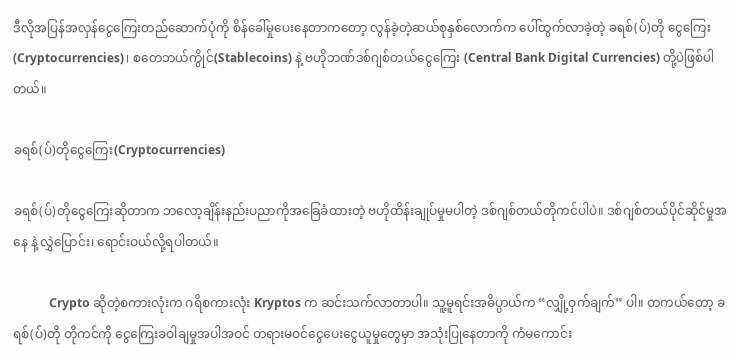ဒီလိုအပြန်အလှန်ငွေကြေးတည်ဆောက်ပုံကို စိန်ခေါ်မှုပေးနေတာကတော့ လွန်ခဲ့တဲ့ဆယ်စုနှစ်လောက်က ပေါ်ထွက်လာခဲ့တဲ့ ခရစ်(ပ်)တို ငွေကြေး(Cryptocurrencies)၊ စတေဘယ်ကွိုင်(Stablecoins) နဲ့ ဗဟိုဘဏ်ဒစ်ဂျစ်တယ်ငွေကြေး (Central Bank Digital Currencies) တို့ပဲဖြစ်ပါတယ်။

ခရစ်(ပ်)တိုငွေကြေး(Cryptocurrencies)

ခရစ်(ပ်)တိုငွေကြေးဆိုတာက ဘလော့ချိန်းနည်းပညာကိုအခြေခံထားတဲ့ ဗဟိုထိန်းချုပ်မှုမပါတဲ့ ဒစ်ဂျစ်တယ်တိုကင်ပါပဲ။ ဒစ်ဂျစ်တယ်ပိုင်ဆိုင်မှုအနေ နဲ့ လွှဲပြောင်း၊ ရောင်းဝယ်လို့ရပါတယ်။

            Crypto ဆိုတဲ့စကားလုံးက ဂရိစကားလုံး Kryptos က ဆင်းသက်လာတာပါ။ သူ့မူရင်းအဓိပ္ပာယ်က “လျှို့ဝှက်ချက်” ပါ။ တကယ်တော့ ခရစ်(ပ်)တို တိုကင်ကို ငွေကြေးခဝါချမှုအပါအဝင် တရားမဝင်ငွေပေးငွေယူမှုတွေမှာ အသုံးပြုနေတာကို ကံမကောင်း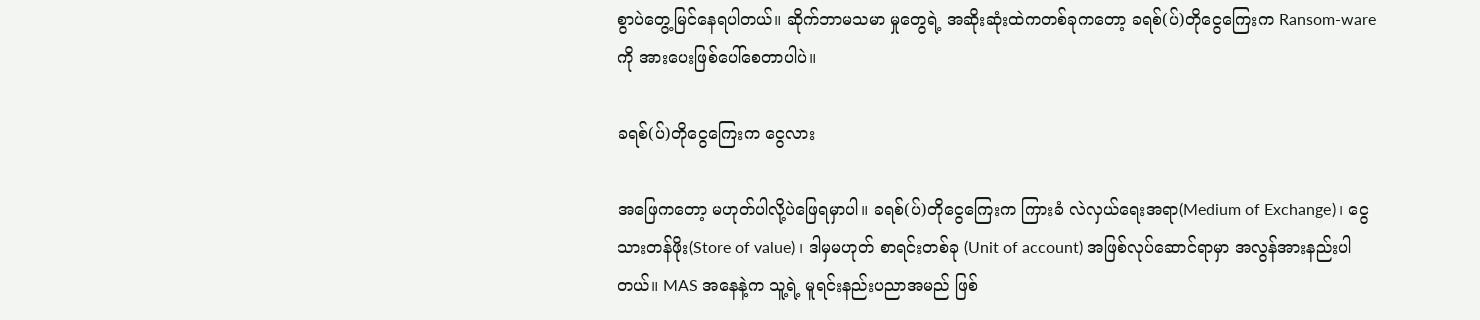စွာပဲတွေ့မြင်နေရပါတယ်။ ဆိုက်ဘာမသမာ မှုတွေရဲ့ အဆိုးဆုံးထဲကတစ်ခုကတော့ ခရစ်(ပ်)တိုငွေကြေးက Ransom-ware ကို အားပေးဖြစ်ပေါ်စေတာပါပဲ။

ခရစ်(ပ်)တိုငွေကြေးက ငွေလား

အဖြေကတော့ မဟုတ်ပါလို့ပဲဖြေရမှာပါ။ ခရစ်(ပ်)တိုငွေကြေးက ကြားခံ လဲလှယ်ရေးအရာ(Medium of Exchange)၊ ငွေသားတန်ဖိုး(Store of value) ၊ ဒါမှမဟုတ် စာရင်းတစ်ခု (Unit of account) အဖြစ်လုပ်ဆောင်ရာမှာ အလွန်အားနည်းပါတယ်။ MAS အနေနဲ့က သူ့ရဲ့ မူရင်းနည်းပညာအမည် ဖြစ်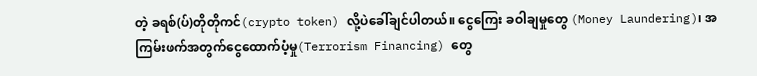တဲ့ ခရစ်(ပ်)တိုတိုကင်(crypto token) လို့ပဲခေါ်ချင်ပါတယ်။ ငွေကြေး ခဝါချမှုတွေ (Money Laundering)၊ အကြမ်းဖက်အတွက်ငွေထောက်ပံ့မှု(Terrorism Financing) တွေ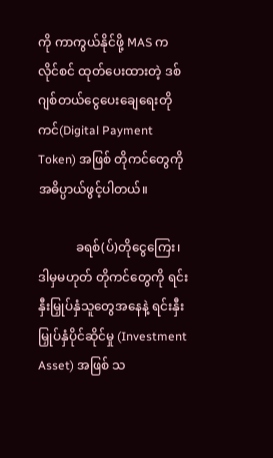ကို ကာကွယ်နိုင်ဖို့ MAS က လိုင်စင် ထုတ်ပေးထားတဲ့ ဒစ်ဂျစ်တယ်ငွေပေးချေရေးတိုကင်(Digital Payment Token) အဖြစ် တိုကင်တွေကို အဓိပ္ပာယ်ဖွင့်ပါတယ်။

            ခရစ်(ပ်)တိုငွေကြေး၊ ဒါမှမဟုတ် တိုကင်တွေကို ရင်းနှီးမြှုပ်နှံသူတွေအနေနဲ့ ရင်းနှီးမြှုပ်နှံပိုင်ဆိုင်မှု (Investment Asset) အဖြစ် သ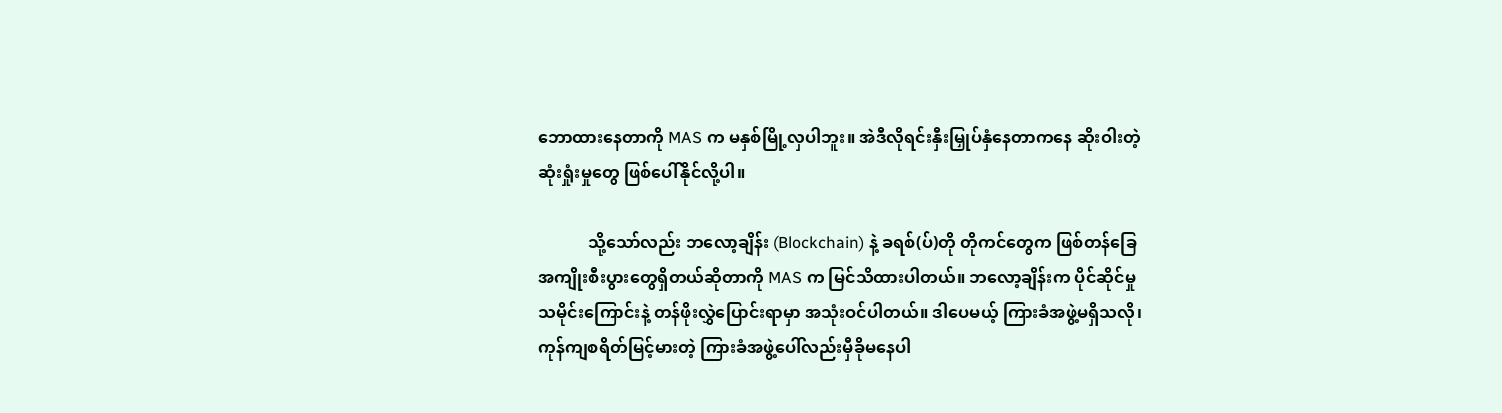ဘောထားနေတာကို MAS က မနှစ်မြို့လှပါဘူး။ အဲဒီလိုရင်းနှီးမြှုပ်နှံနေတာကနေ ဆိုးဝါးတဲ့ဆုံးရှုံးမှုတွေ ဖြစ်ပေါ်နိုင်လို့ပါ။

            သို့သော်လည်း ဘလော့ချိန်း (Blockchain) နဲ့ ခရစ်(ပ်)တို တိုကင်တွေက ဖြစ်တန်ခြေအကျိုးစီးပွားတွေရှိတယ်ဆိုတာကို MAS က မြင်သိထားပါတယ်။ ဘလော့ချိန်းက ပိုင်ဆိုင်မှုသမိုင်းကြောင်းနဲ့ တန်ဖိုးလွှဲပြောင်းရာမှာ အသုံးဝင်ပါတယ်။ ဒါပေမယ့် ကြားခံအဖွဲ့မရှိသလို၊ ကုန်ကျစရိတ်မြင့်မားတဲ့ ကြားခံအဖွဲ့ပေါ်လည်းမှီခိုမနေပါ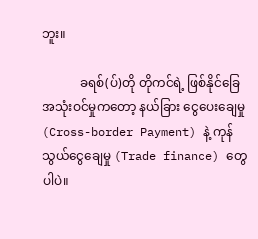ဘူး။

            ခရစ်(ပ်)တို တိုကင်ရဲ့ ဖြစ်နိုင်ခြေအသုံးဝင်မှုကတော့ နယ်ခြား ငွေပေးချေမှု (Cross-border Payment) နဲ့ ကုန်သွယ်ငွေချေမှု (Trade finance) တွေပါပဲ။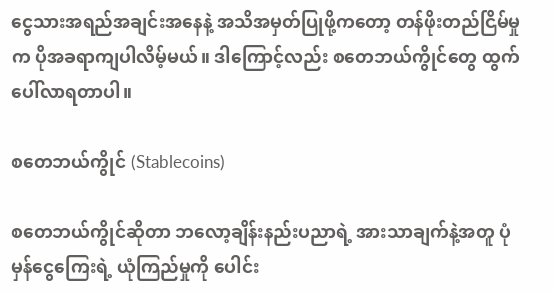ငွေသားအရည်အချင်းအနေနဲ့ အသိအမှတ်ပြုဖို့ကတော့ တန်ဖိုးတည်ငြိမ်မှုက ပိုအခရာကျပါလိမ့်မယ်။ ဒါကြောင့်လည်း စတေဘယ်ကွိုင်တွေ ထွက်ပေါ်လာရတာပါ။

စတေဘယ်ကွိုင် (Stablecoins)

စတေဘယ်ကွိုင်ဆိုတာ ဘလော့ချိန်းနည်းပညာရဲ့ အားသာချက်နဲ့အတူ ပုံမှန်ငွေကြေးရဲ့ ယုံကြည်မှုကို ပေါင်း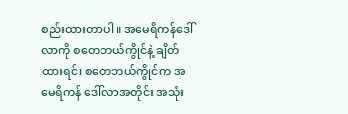စည်းထားတာပါ။ အမေရိကန်ဒေါ်လာကို စတေဘယ်ကွိုင်နဲ့ ချိတ်ထားရင်၊ စတေဘယ်ကွိုင်က အမေရိကန် ဒေါ်လာအတိုင်း အသုံး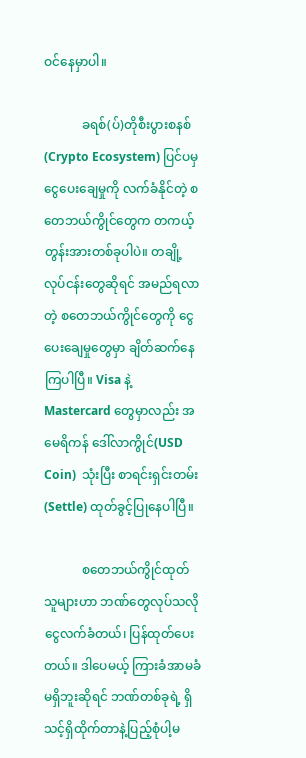ဝင်နေမှာပါ။

            ခရစ်(ပ်)တိုစီးပွားစနစ်(Crypto Ecosystem) ပြင်ပမှ ငွေပေးချေမှုကို လက်ခံနိုင်တဲ့ စတေဘယ်ကွိုင်တွေက တကယ့် တွန်းအားတစ်ခုပါပဲ။ တချို့ လုပ်ငန်းတွေဆိုရင် အမည်ရလာတဲ့ စတေဘယ်ကွိုင်တွေကို ငွေပေးချေမှုတွေမှာ ချိတ်ဆက်နေကြပါပြီ။ Visa နဲ့ Mastercard တွေမှာလည်း အမေရိကန် ဒေါ်လာကွိုင်(USD Coin)  သုံးပြီး စာရင်းရှင်းတမ်း(Settle) ထုတ်ခွင့်ပြုနေပါပြီ။

            စတေဘယ်ကွိုင်ထုတ်သူများဟာ ဘဏ်တွေလုပ်သလို ငွေလက်ခံတယ်၊ ပြန်ထုတ်ပေးတယ်။ ဒါပေမယ့် ကြားခံအာမခံမရှိဘူးဆိုရင် ဘဏ်တစ်ခုရဲ့ ရှိသင့်ရှိထိုက်တာနဲ့ပြည့်စုံပါ့မ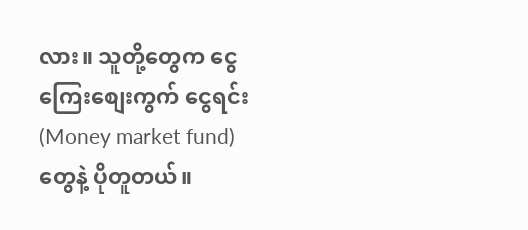လား။ သူတို့တွေက ငွေကြေးစျေးကွက် ငွေရင်း (Money market fund) တွေနဲ့ ပိုတူတယ်။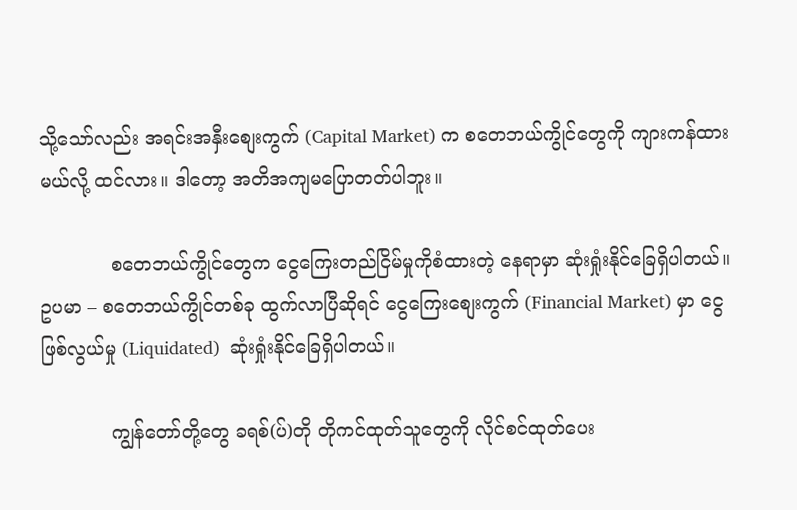သို့သော်လည်း အရင်းအနှီးစျေးကွက် (Capital Market) က စတေဘယ်ကွိုင်တွေကို ကျားကန်ထားမယ်လို့ ထင်လား။ ဒါတော့ အတိအကျမပြောတတ်ပါဘူး။

            စတေဘယ်ကွိုင်တွေက ငွေကြေးတည်ငြိမ်မှုကိုစံထားတဲ့ နေရာမှာ ဆုံးရှုံးနိုင်ခြေရှိပါတယ်။ ဥပမာ – စတေဘယ်ကွိုင်တစ်ခု ထွက်လာပြီဆိုရင် ငွေကြေးစျေးကွက် (Financial Market) မှာ ငွေဖြစ်လွယ်မှု (Liquidated)  ဆုံးရှုံးနိုင်ခြေရှိပါတယ်။

            ကျွန်တော်တို့တွေ ခရစ်(ပ်)တို တိုကင်ထုတ်သူတွေကို လိုင်စင်ထုတ်ပေး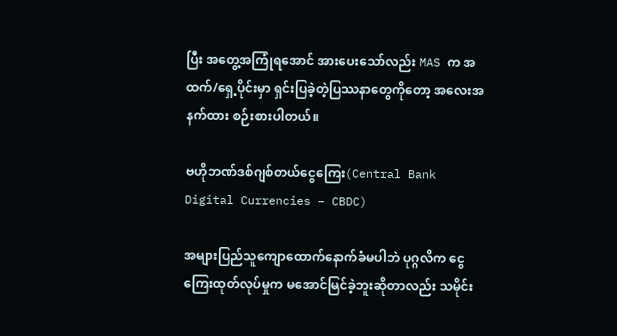ပြီး အတွေ့အကြုံရအောင် အားပေးသော်လည်း MAS က အထက်/ရှေ့ပိုင်းမှာ ရှင်းပြခဲ့တဲ့ပြဿနာတွေကိုတော့ အလေးအနက်ထား စဉ်းစားပါတယ်။

ဗဟိုဘဏ်ဒစ်ဂျစ်တယ်ငွေကြေး(Central Bank Digital Currencies – CBDC)

အများပြည်သူကျောထောက်နောက်ခံမပါဘဲ ပုဂ္ဂလိက ငွေကြေးထုတ်လုပ်မှုက မအောင်မြင်ခဲ့ဘူးဆိုတာလည်း သမိုင်း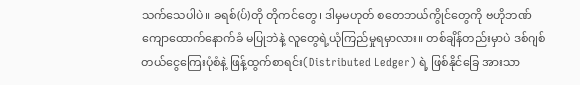သက်သေပါပဲ။ ခရစ်(ပ်)တို တိုကင်တွေ၊ ဒါမှမဟုတ် စတေဘယ်ကွိုင်တွေကို ဗဟိုဘဏ်ကျောထောက်နောက်ခံ မပြုဘဲနဲ့ လူတွေရဲ့ယုံကြည်မှုရမှာလား။ တစ်ချိန်တည်းမှာပဲ ဒစ်ဂျစ်တယ်ငွေကြေးပုံစံနဲ့ ဖြန့်ထွက်စာရင်း(Distributed Ledger) ရဲ့ ဖြစ်နိုင်ခြေ အားသာ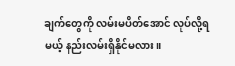ချက်တွေကို လမ်းမပိတ်အောင် လုပ်လို့ရမယ့် နည်းလမ်းရှိနိုင်မလား။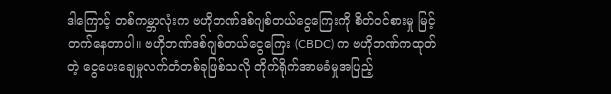ဒါကြောင့် တစ်ကမ္ဘာလုံးက ဗဟိုဘဏ်ဒစ်ဂျစ်တယ်ငွေကြေးကို စိတ်ဝင်စားမှု မြင့်တက်နေတာပါ။ ဗဟိုဘဏ်ဒစ်ဂျစ်တယ်ငွေကြေး (CBDC) က ဗဟိုဘဏ်ကထုတ်တဲ့ ငွေပေးချေမှုလက်တံတစ်ခုဖြစ်သလို တိုက်ရိုက်အာမခံမှုအပြည့်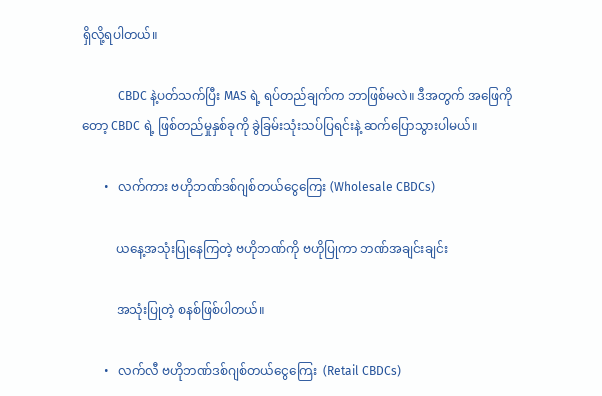ရှိလို့ရပါတယ်။

            CBDC နဲ့ပတ်သက်ပြီး MAS ရဲ့ ရပ်တည်ချက်က ဘာဖြစ်မလဲ။ ဒီအတွက် အဖြေကိုတော့ CBDC ရဲ့ ဖြစ်တည်မှုနှစ်ခုကို ခွဲခြမ်းသုံးသပ်ပြရင်းနဲ့ ဆက်ပြောသွားပါမယ်။

       •   လက်ကား ဗဟိုဘဏ်ဒစ်ဂျစ်တယ်ငွေကြေး (Wholesale CBDCs)

           ယနေ့အသုံးပြုနေကြတဲ့ ဗဟိုဘဏ်ကို ဗဟိုပြုကာ ဘဏ်အချင်းချင်း

           အသုံးပြုတဲ့ စနစ်ဖြစ်ပါတယ်။

       •   လက်လီ ဗဟိုဘဏ်ဒစ်ဂျစ်တယ်ငွေကြေး  (Retail CBDCs)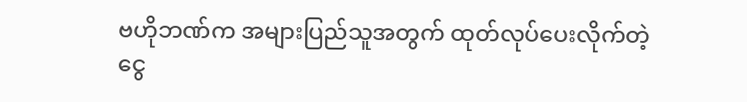ဗဟိုဘဏ်က အများပြည်သူအတွက် ထုတ်လုပ်ပေးလိုက်တဲ့ငွေ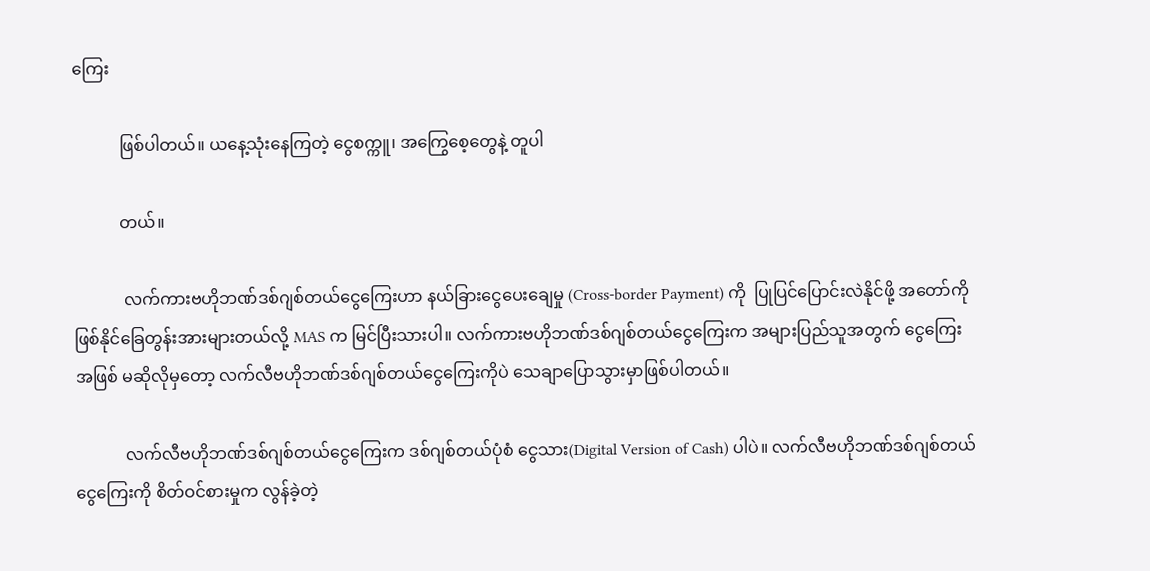ကြေး

           ဖြစ်ပါတယ်။ ယနေ့သုံးနေကြတဲ့ ငွေစက္ကူ၊ အကြွေစေ့တွေနဲ့ တူပါ

           တယ်။

            လက်ကားဗဟိုဘဏ်ဒစ်ဂျစ်တယ်ငွေကြေးဟာ နယ်ခြားငွေပေးချေမှု (Cross-border Payment) ကို  ပြုပြင်ပြောင်းလဲနိုင်ဖို့ အတော်ကို ဖြစ်နိုင်ခြေတွန်းအားများတယ်လို့ MAS က မြင်ပြီးသားပါ။ လက်ကားဗဟိုဘဏ်ဒစ်ဂျစ်တယ်ငွေကြေးက အများပြည်သူအတွက် ငွေကြေးအဖြစ် မဆိုလိုမှတော့ လက်လီဗဟိုဘဏ်ဒစ်ဂျစ်တယ်ငွေကြေးကိုပဲ သေချာပြောသွားမှာဖြစ်ပါတယ်။

            လက်လီဗဟိုဘဏ်ဒစ်ဂျစ်တယ်ငွေကြေးက ဒစ်ဂျစ်တယ်ပုံစံ ငွေသား(Digital Version of Cash) ပါပဲ။ လက်လီဗဟိုဘဏ်ဒစ်ဂျစ်တယ်ငွေကြေးကို စိတ်ဝင်စားမှုက လွန်ခဲ့တဲ့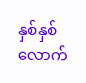နှစ်နှစ်လောက်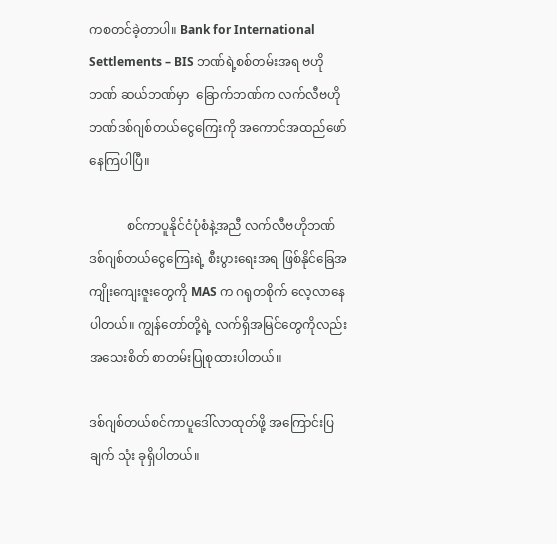ကစတင်ခဲ့တာပါ။ Bank for International Settlements – BIS ဘဏ်ရဲ့စစ်တမ်းအရ ဗဟိုဘဏ် ဆယ်ဘဏ်မှာ  ခြောက်ဘဏ်က လက်လီဗဟိုဘဏ်ဒစ်ဂျစ်တယ်ငွေကြေးကို အကောင်အထည်ဖော်နေကြပါပြီ။

            စင်ကာပူနိုင်ငံပုံစံနဲ့အညီ လက်လီဗဟိုဘဏ် ဒစ်ဂျစ်တယ်ငွေကြေးရဲ့ စီးပွားရေးအရ ဖြစ်နိုင်ခြေအကျိုးကျေးဇူးတွေကို MAS က ဂရုတစိုက် လေ့လာနေပါတယ်။ ကျွန်တော်တို့ရဲ့ လက်ရှိအမြင်တွေကိုလည်း အသေးစိတ် စာတမ်းပြုစုထားပါတယ်။

ဒစ်ဂျစ်တယ်စင်ကာပူဒေါ်လာထုတ်ဖို့ အကြောင်းပြချက် သုံး ခုရှိပါတယ်။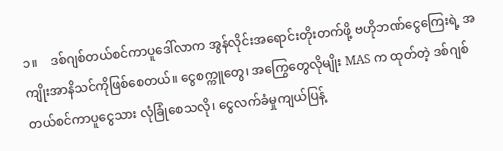၁။    ဒစ်ဂျစ်တယ်စင်ကာပူဒေါ်လာက အွန်လိုင်းအရောင်းတိုးတက်ဖို့ ဗဟိုဘဏ်ငွေကြေးရဲ့ အကျိုးအာနိသင်ကိုဖြစ်စေတယ်။ ငွေစက္ကူတွေ၊ အကြွေတွေလိုမျိုး MAS က ထုတ်တဲ့ ဒစ်ဂျစ်တယ်စင်ကာပူငွေသား လုံခြုံစေသလို၊ ငွေလက်ခံမှုကျယ်ပြန့်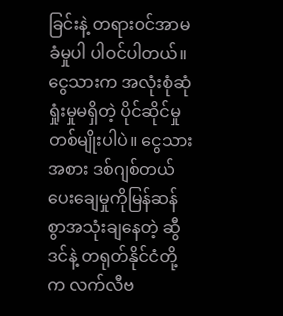ခြင်းနဲ့ တရား၀င်အာမခံမှုပါ ပါဝင်ပါတယ်။ ငွေသားက အလုံးစုံဆုံရှုံးမှုမရှိတဲ့ ပိုင်ဆိုင်မှုတစ်မျိုးပါပဲ။ ငွေသားအစား ဒစ်ဂျစ်တယ်ပေးချေမှုကိုမြန်ဆန်စွာအသုံးချနေတဲ့ ဆွီဒင်နဲ့ တရုတ်နိုင်ငံတို့က လက်လီဗ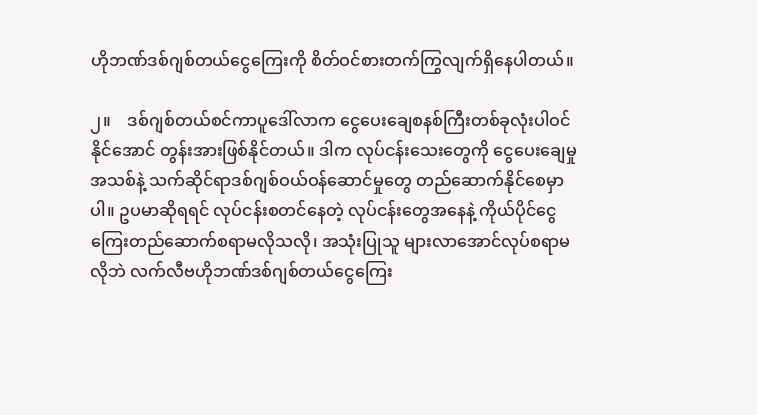ဟိုဘဏ်ဒစ်ဂျစ်တယ်ငွေကြေးကို စိတ်ဝင်စားတက်ကြွလျက်ရှိနေပါတယ်။

၂။    ဒစ်ဂျစ်တယ်စင်ကာပူဒေါ်လာက ငွေပေးချေစနစ်ကြီးတစ်ခုလုံးပါဝင်နိုင်အောင် တွန်းအားဖြစ်နိုင်တယ်။ ဒါက လုပ်ငန်းသေးတွေကို ငွေပေးချေမှုအသစ်နဲ့ သက်ဆိုင်ရာဒစ်ဂျစ်ဝယ်ဝန်ဆောင်မှုတွေ တည်ဆောက်နိုင်စေမှာပါ။ ဥပမာဆိုရရင် လုပ်ငန်းစတင်နေတဲ့ လုပ်ငန်းတွေအနေနဲ့ ကိုယ်ပိုင်ငွေကြေးတည်ဆောက်စရာမလိုသလို၊ အသုံးပြုသူ များလာအောင်လုပ်စရာမလိုဘဲ လက်လီဗဟိုဘဏ်ဒစ်ဂျစ်တယ်ငွေကြေး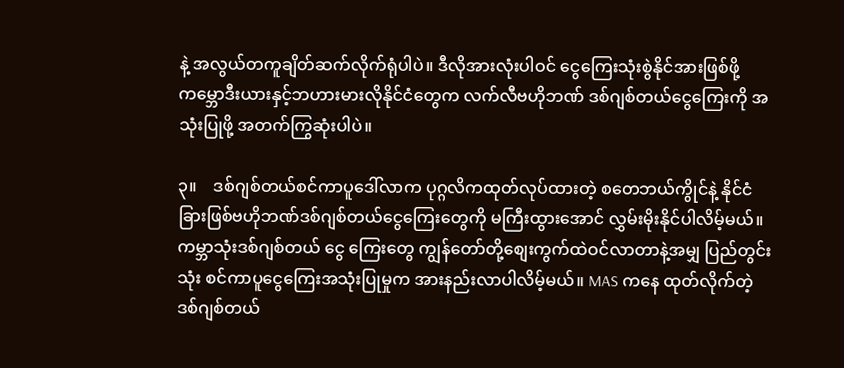နဲ့ အလွယ်တကူချိတ်ဆက်လိုက်ရုံပါပဲ။ ဒီလိုအားလုံးပါဝင် ငွေကြေးသုံးစွဲနိုင်အားဖြစ်ဖို့ ကမ္ဘောဒီးယားနှင့်ဘဟားမားလိုနိုင်ငံတွေက လက်လီဗဟိုဘဏ် ဒစ်ဂျစ်တယ်ငွေကြေးကို အသုံးပြုဖို့ အတက်ကြွဆုံးပါပဲ။

၃။    ဒစ်ဂျစ်တယ်စင်ကာပူဒေါ်လာက ပုဂ္ဂလိကထုတ်လုပ်ထားတဲ့ စတေဘယ်ကွိုင်နဲ့ နိုင်ငံခြားဖြစ်ဗဟိုဘဏ်ဒစ်ဂျစ်တယ်ငွေကြေးတွေကို မကြီးထွားအောင် လွှမ်းမိုးနိုင်ပါလိမ့်မယ်။ ကမ္ဘာသုံးဒစ်ဂျစ်တယ် ငွေ ကြေးတွေ ကျွန်တော်တို့စျေးကွက်ထဲဝင်လာတာနဲ့အမျှ ပြည်တွင်းသုံး စင်ကာပူငွေကြေးအသုံးပြုမှုက အားနည်းလာပါလိမ့်မယ်။ MAS ကနေ ထုတ်လိုက်တဲ့ ဒစ်ဂျစ်တယ်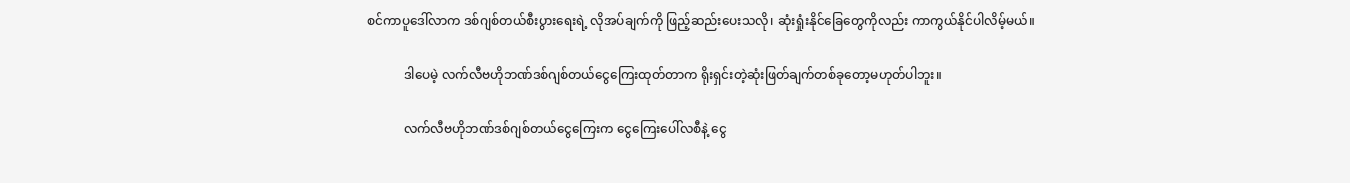စင်ကာပူဒေါ်လာက ဒစ်ဂျစ်တယ်စီးပွားရေးရဲ့ လိုအပ်ချက်ကို ဖြည့်ဆည်းပေးသလို၊ ဆုံးရှုံးနိုင်ခြေတွေကိုလည်း ကာကွယ်နိုင်ပါလိမ့်မယ်။

            ဒါပေမဲ့ လက်လီဗဟိုဘဏ်ဒစ်ဂျစ်တယ်ငွေကြေးထုတ်တာက ရိုးရှင်းတဲ့ဆုံးဖြတ်ချက်တစ်ခုတော့မဟုတ်ပါဘူး။

            လက်လီဗဟိုဘဏ်ဒစ်ဂျစ်တယ်ငွေကြေးက ငွေကြေးပေါ်လစီနဲ့ ငွေ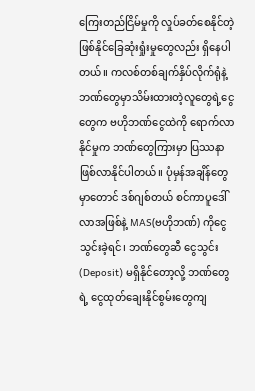ကြေးတည်ငြိမ်မှုကို လှုပ်ခတ်စေနိုင်တဲ့ ဖြစ်နိုင်ခြေဆုံးရှုံးမှုတွေလည်း ရှိနေပါတယ်။ ကလစ်တစ်ချက်နှိပ်လိုက်ရုံနဲ့ ဘဏ်တွေမှာသိမ်းထားတဲ့လူတွေရဲ့ငွေတွေက ဗဟိုဘဏ်ငွေထဲကို ရောက်လာနိုင်မှုက ဘဏ်တွေကြားမှာ ပြဿနာဖြစ်လာနိုင်ပါတယ်။ ပုံမှန်အချိန်တွေမှာတောင် ဒစ်ဂျစ်တယ် စင်ကာပူဒေါ်လာအဖြစ်နဲ့ MAS(ဗဟိုဘဏ်) ကိုငွေသွင်းခဲ့ရင်၊ ဘဏ်တွေဆီ ငွေသွင်း(Deposit) မရှိနိုင်တော့လို့ ဘဏ်တွေရဲ့ ငွေထုတ်ချေးနိုင်စွမ်းတွေကျ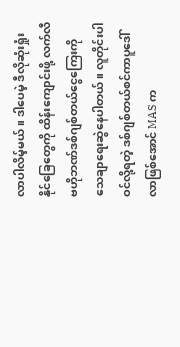လာပါလိမ့်မယ်။ ဒါပေမဲ့ ဒီလိုဆုံးရှုံးနိုင်ခြေတွေကို ထိန်းကျောင်းဖို့ လက်လီဗဟိုဘဏ်ဒစ်ဂျစ်တယ်ငွေကြေးကို သေချာရေးဆွဲနေပါတယ်။ လူတိုင်းပါဝင်လို့ရတဲ့ ဒစ်ဂျစ်တယ်စင်ကာပူဒေါ်လာဖြစ်အောင် MAS က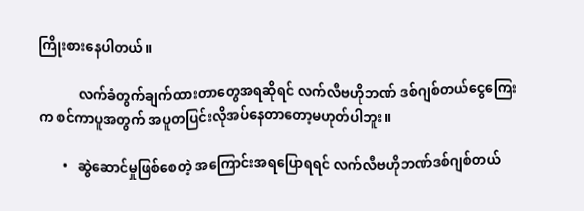ကြိုးစားနေပါတယ်။

            လက်ခံတွက်ချက်ထားတာတွေအရဆိုရင် လက်လီဗဟိုဘဏ် ဒစ်ဂျစ်တယ်ငွေကြေးက စင်ကာပူအတွက် အပူတပြင်းလိုအပ်နေတာတော့မဟုတ်ပါဘူး။

       •   ဆွဲဆောင်မှုဖြစ်စေတဲ့ အကြောင်းအရပြောရရင် လက်လီဗဟိုဘဏ်ဒစ်ဂျစ်တယ်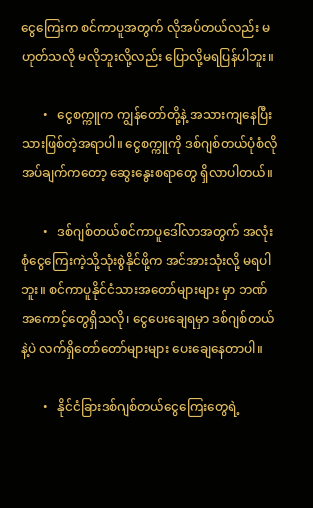ငွေကြေးက စင်ကာပူအတွက် လိုအပ်တယ်လည်း မဟုတ်သလို မလိုဘူးလို့လည်း ပြောလို့မရပြန်ပါဘူး။

       •   ငွေစက္ကူက ကျွန်တော်တို့နဲ့ အသားကျနေပြီးသားဖြစ်တဲ့အရာပါ။ ငွေစက္ကူကို ဒစ်ဂျစ်တယ်ပုံစံလိုအပ်ချက်ကတော့ ဆွေးနွေးစရာတွေ ရှိလာပါတယ်။

       •   ဒစ်ဂျစ်တယ်စင်ကာပူဒေါ်လာအတွက် အလုံးစုံငွေကြေးကဲ့သို့သုံးစွဲနိုင်ဖို့က အင်အားသုံးလို့ မရပါဘူး။ စင်ကာပူနိုင်ငံသားအတော်များများ မှာ ဘဏ်အကောင့်တွေရှိသလို၊ ငွေပေးချေရမှာ ဒစ်ဂျစ်တယ်နဲ့ပဲ လက်ရှိတော်တော်များများ ပေးချေနေတာပါ။

       •   နိုင်ငံခြားဒစ်ဂျစ်တယ်ငွေကြေးတွေရဲ့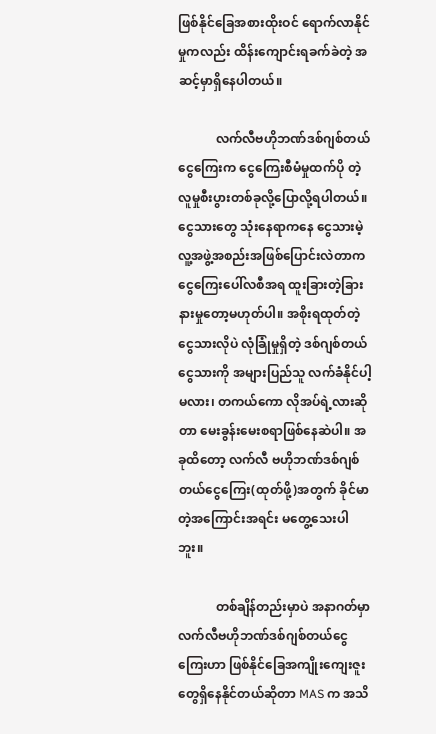ဖြစ်နိုင်ခြေအစားထိုးဝင် ရောက်လာနိုင်မှုကလည်း ထိန်းကျောင်းရခက်ခဲတဲ့ အဆင့်မှာရှိနေပါတယ်။

            လက်လီဗဟိုဘဏ်ဒစ်ဂျစ်တယ်ငွေကြေးက ငွေကြေးစီမံမှုထက်ပို တဲ့ လူမှုစီးပွားတစ်ခုလို့ပြောလို့ရပါတယ်။ ငွေသားတွေ သုံးနေရာကနေ ငွေသားမဲ့ လူ့အဖွဲ့အစည်းအဖြစ်ပြောင်းလဲတာက ငွေကြေးပေါ်လစီအရ ထူးခြားတဲ့ခြားနားမှုတော့မဟုတ်ပါ။ အစိုးရထုတ်တဲ့ ငွေသားလိုပဲ လုံခြုံမှုရှိတဲ့ ဒစ်ဂျစ်တယ်ငွေသားကို အများပြည်သူ လက်ခံနိုင်ပါ့မလား၊ တကယ်ကော လိုအပ်ရဲ့လားဆိုတာ မေးခွန်းမေးစရာဖြစ်နေဆဲပါ။ အခုထိတော့ လက်လီ ဗဟိုဘဏ်ဒစ်ဂျစ်တယ်ငွေကြေး(ထုတ်ဖို့)အတွက် ခိုင်မာတဲ့အကြောင်းအရင်း မတွေ့သေးပါဘူး။

            တစ်ချိန်တည်းမှာပဲ အနာဂတ်မှာ လက်လီဗဟိုဘဏ်ဒစ်ဂျစ်တယ်ငွေကြေးဟာ ဖြစ်နိုင်ခြေအကျိုးကျေးဇူးတွေရှိနေနိုင်တယ်ဆိုတာ MAS က အသိ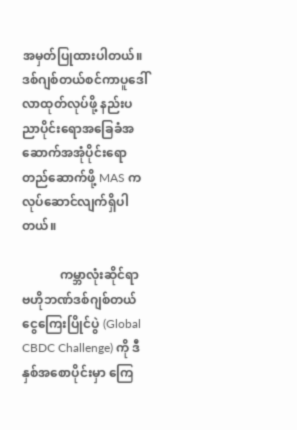အမှတ်ပြုထားပါတယ်။ ဒစ်ဂျစ်တယ်စင်ကာပူဒေါ်လာထုတ်လုပ်ဖို့ နည်းပညာပိုင်းရောအခြေခံအဆောက်အအုံပိုင်းရော တည်ဆောက်ဖို့ MAS က လုပ်ဆောင်လျက်ရှိပါတယ်။

            ကမ္ဘာလုံးဆိုင်ရာ ဗဟိုဘဏ်ဒစ်ဂျစ်တယ်ငွေကြေးပြိုင်ပွဲ (Global CBDC Challenge) ကို ဒီနှစ်အစောပိုင်းမှာ ကြေ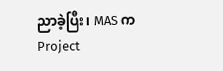ညာခဲ့ပြီး၊ MAS က Project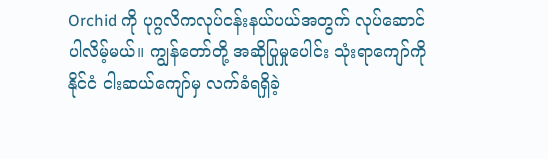Orchid ကို ပုဂ္ဂလိကလုပ်ငန်းနယ်ပယ်အတွက် လုပ်ဆောင်ပါလိမ့်မယ်။ ကျွန်တော်တို့ အဆိုပြုမှုပေါင်း သုံးရာကျော်ကို နိုင်ငံ ငါးဆယ်ကျော်မှ လက်ခံရရှိခဲ့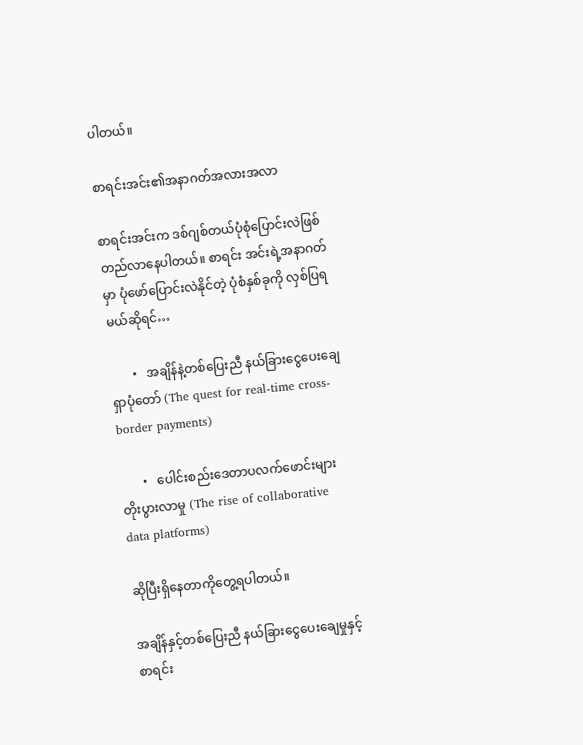ပါတယ်။

စာရင်းအင်း၏အနာဂတ်အလားအလာ

စာရင်းအင်းက ဒစ်ဂျစ်တယ်ပုံစုံပြောင်းလဲဖြစ်တည်လာနေပါတယ်။ စာရင်း အင်းရဲ့အနာဂတ်မှာ ပုံဖော်ပြောင်းလဲနိုင်တဲ့ ပုံစံနှစ်ခုကို လှစ်ပြရမယ်ဆိုရင်…

       •   အချိန်နဲ့တစ်ပြေးညီ နယ်ခြားငွေပေးချေ ရှာပုံတော် (The quest for real-time cross-border payments)

       •   ပေါင်းစည်းဒေတာပလက်ဖောင်းများ တိုးပွားလာမှု (The rise of collaborative data platforms)

ဆိုပြီးရှိနေတာကိုတွေ့ရပါတယ်။

အချိန်နှင့်တစ်ပြေးညီ နယ်ခြားငွေပေးချေမှုနှင့် စာရင်း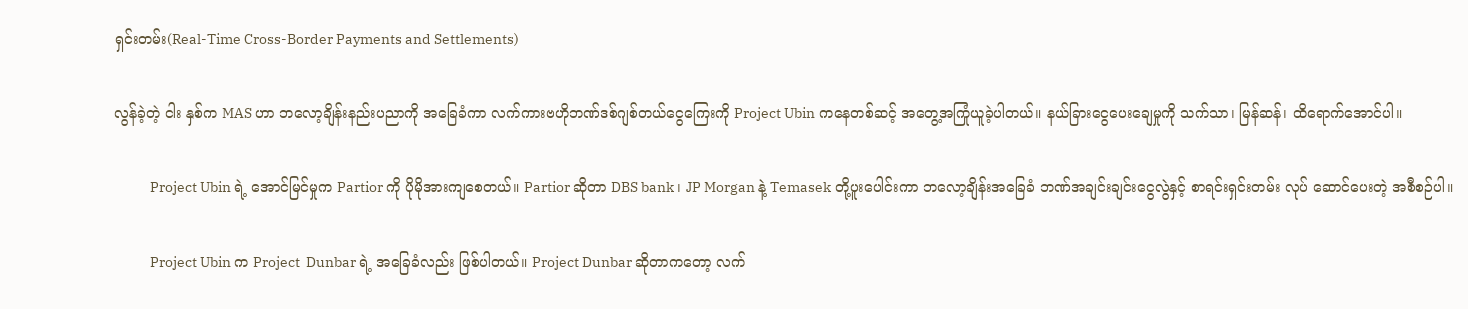ရှင်းတမ်း(Real-Time Cross-Border Payments and Settlements)

လွန်ခဲ့တဲ့ ငါး နှစ်က MAS ဟာ ဘလော့ချိန်းနည်းပညာကို အခြေခံကာ လက်ကားဗဟိုဘဏ်ဒစ်ဂျစ်တယ်ငွေကြေးကို Project Ubin ကနေတစ်ဆင့် အတွေ့အကြုံယူခဲ့ပါတယ်။ နယ်ခြားငွေပေးချေမှုကို သက်သာ၊ မြန်ဆန်၊ ထိရောက်အောင်ပါ။

            Project Ubin ရဲ့ အောင်မြင်မှုက Partior ကို ပိုမိုအားကျစေတယ်။ Partior ဆိုတာ DBS bank ၊ JP Morgan နဲ့ Temasek တို့ပူးပေါင်းကာ ဘလော့ချိန်းအခြေခံ ဘဏ်အချင်းချင်းငွေလွဲနှင့် စာရင်းရှင်းတမ်း လုပ် ဆောင်ပေးတဲ့ အစီစဉ်ပါ။

            Project Ubin က Project  Dunbar ရဲ့ အခြေခံလည်း ဖြစ်ပါတယ်။ Project Dunbar ဆိုတာကတော့ လက်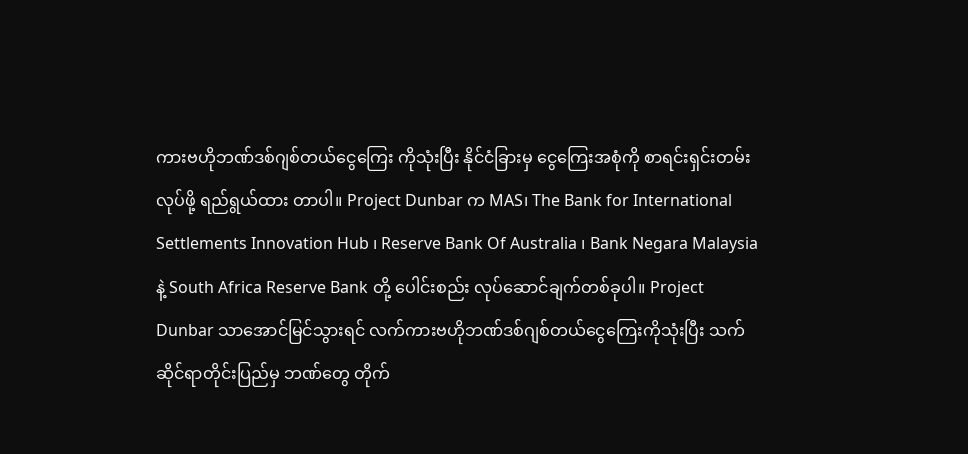ကားဗဟိုဘဏ်ဒစ်ဂျစ်တယ်ငွေကြေး ကိုသုံးပြီး နိုင်ငံခြားမှ ငွေကြေးအစုံကို စာရင်းရှင်းတမ်းလုပ်ဖို့ ရည်ရွယ်ထား တာပါ။ Project Dunbar က MAS၊ The Bank for International Settlements Innovation Hub ၊ Reserve Bank Of Australia ၊ Bank Negara Malaysia နဲ့ South Africa Reserve Bank တို့ ပေါင်းစည်း လုပ်ဆောင်ချက်တစ်ခုပါ။ Project Dunbar သာအောင်မြင်သွားရင် လက်ကားဗဟိုဘဏ်ဒစ်ဂျစ်တယ်ငွေကြေးကိုသုံးပြီး သက်ဆိုင်ရာတိုင်းပြည်မှ ဘဏ်တွေ တိုက်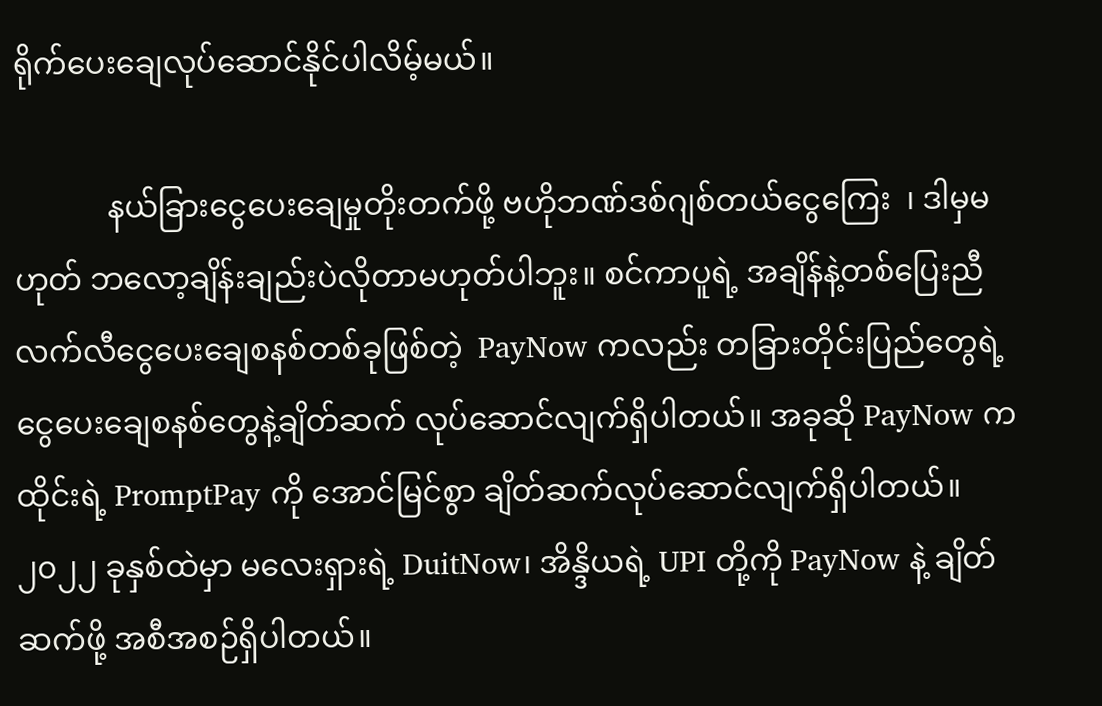ရိုက်ပေးချေလုပ်ဆောင်နိုင်ပါလိမ့်မယ်။

            နယ်ခြားငွေပေးချေမှုတိုးတက်ဖို့ ဗဟိုဘဏ်ဒစ်ဂျစ်တယ်ငွေကြေး  ၊ ဒါမှမဟုတ် ဘလော့ချိန်းချည်းပဲလိုတာမဟုတ်ပါဘူး။ စင်ကာပူရဲ့ အချိန်နဲ့တစ်ပြေးညီ လက်လီငွေပေးချေစနစ်တစ်ခုဖြစ်တဲ့  PayNow ကလည်း တခြားတိုင်းပြည်တွေရဲ့ ငွေပေးချေစနစ်တွေနဲ့ချိတ်ဆက် လုပ်ဆောင်လျက်ရှိပါတယ်။ အခုဆို PayNow က ထိုင်းရဲ့ PromptPay ကို အောင်မြင်စွာ ချိတ်ဆက်လုပ်ဆောင်လျက်ရှိပါတယ်။ ၂၀၂၂ ခုနှစ်ထဲမှာ မလေးရှားရဲ့ DuitNow၊ အိန္ဒိယရဲ့ UPI တို့ကို PayNow နဲ့ ချိတ်ဆက်ဖို့ အစီအစဉ်ရှိပါတယ်။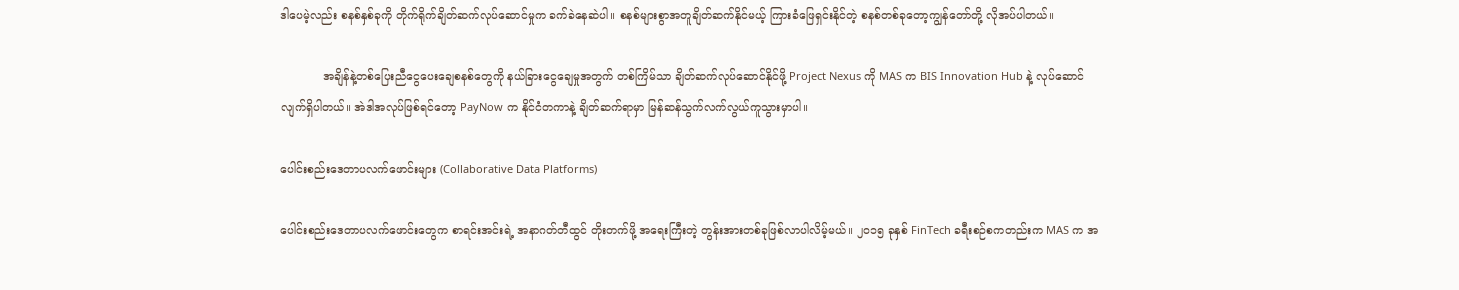ဒါပေမဲ့လည်း စနစ်နှစ်ခုကို တိုက်ရိုက်ချိတ်ဆက်လုပ်ဆောင်မှုက ခက်ခဲနေဆဲပါ။ စနစ်များစွာအတူချိတ်ဆက်နိုင်မယ့် ကြားခံဖြေရှင်းနိုင်တဲ့ စနစ်တစ်ခုတော့ကျွန်တော်တို့ လိုအပ်ပါတယ်။

            အချိန်နဲ့တစ်ပြေးညီငွေပေးချေစနစ်တွေကို နယ်ခြားငွေချေမှုအတွက် တစ်ကြိမ်သာ ချိတ်ဆက်လုပ်ဆောင်နိုင်ဖို့ Project Nexus ကို MAS က BIS Innovation Hub နဲ့ လုပ်ဆောင်လျက်ရှိပါတယ်။ အဲဒါအလုပ်ဖြစ်ရင်တော့ PayNow က နိုင်ငံတကာနဲ့ ချိတ်ဆက်ရာမှာ မြန်ဆန်သွက်လက်လွယ်ကူသွားမှာပါ။

ပေါင်းစည်းဒေတာပလက်ဖောင်းများ (Collaborative Data Platforms)

ပေါင်းစည်းဒေတာပလက်ဖောင်းတွေက စာရင်းအင်းရဲ့ အနာဂတ်တီထွင် တိုးတက်ဖို့ အရေးကြီးတဲ့ တွန်းအားတစ်ခုဖြစ်လာပါလိမ့်မယ်။ ၂၀၁၅ ခုနှစ် FinTech ခရီးစဉ်စကတည်းက MAS က အ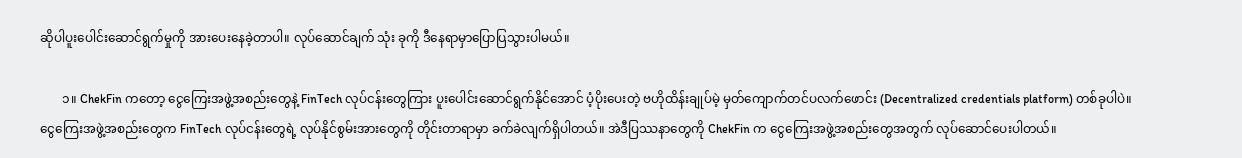ဆိုပါပူးပေါင်းဆောင်ရွက်မှုကို အားပေးနေခဲ့တာပါ။ လုပ်ဆောင်ချက် သုံး ခုကို ဒီနေရာမှာပြောပြသွားပါမယ်။

       ၁။ ChekFin ကတော့ ငွေကြေးအဖွဲ့အစည်းတွေနဲ့ FinTech လုပ်ငန်းတွေကြား ပူးပေါင်းဆောင်ရွက်နိုင်အောင် ပံ့ပိုးပေးတဲ့ ဗဟိုထိန်းချုပ်မဲ့ မှတ်ကျောက်တင်ပလက်ဖောင်း (Decentralized credentials platform) တစ်ခုပါပဲ။ ငွေကြေးအဖွဲ့အစည်းတွေက FinTech လုပ်ငန်းတွေရဲ့ လုပ်နိုင်စွမ်းအားတွေကို တိုင်းတာရာမှာ ခက်ခဲလျက်ရှိပါတယ်။ အဲဒီပြဿနာတွေကို ChekFin က ငွေကြေးအဖွဲ့အစည်းတွေအတွက် လုပ်ဆောင်ပေးပါတယ်။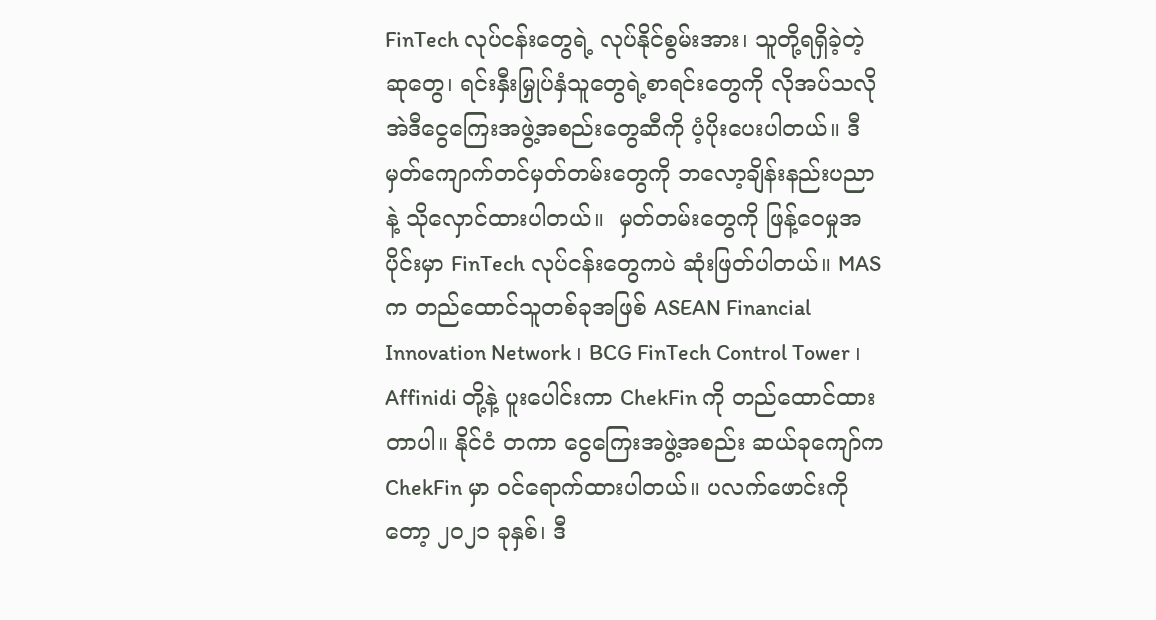FinTech လုပ်ငန်းတွေရဲ့ လုပ်နိုင်စွမ်းအား၊ သူတို့ရရှိခဲ့တဲ့ ဆုတွေ၊ ရင်းနှီးမြှုပ်နှံသူတွေရဲ့စာရင်းတွေကို လိုအပ်သလို အဲဒီငွေကြေးအဖွဲ့အစည်းတွေဆီကို ပံ့ပိုးပေးပါတယ်။ ဒီမှတ်ကျောက်တင်မှတ်တမ်းတွေကို ဘလော့ချိန်းနည်းပညာနဲ့ သိုလှောင်ထားပါတယ်။  မှတ်တမ်းတွေကို ဖြန့်ဝေမှုအပိုင်းမှာ FinTech လုပ်ငန်းတွေကပဲ ဆုံးဖြတ်ပါတယ်။ MAS က တည်ထောင်သူတစ်ခုအဖြစ် ASEAN Financial Innovation Network ၊ BCG FinTech Control Tower ၊ Affinidi တို့နဲ့ ပူးပေါင်းကာ ChekFin ကို တည်ထောင်ထားတာပါ။ နိုင်ငံ တကာ ငွေကြေးအဖွဲ့အစည်း ဆယ်ခုကျော်က ChekFin မှာ ဝင်ရောက်ထားပါတယ်။ ပလက်ဖောင်းကိုတော့ ၂၀၂၁ ခုနှစ်၊ ဒီ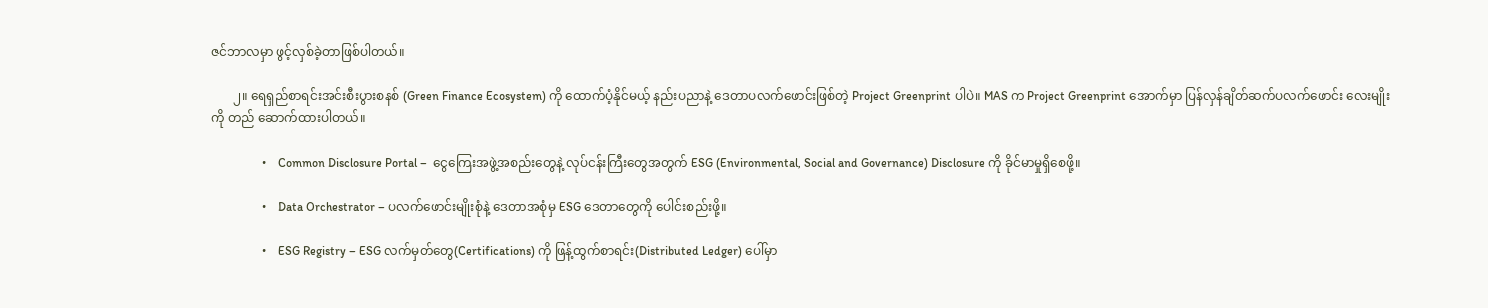ဇင်ဘာလမှာ ဖွင့်လှစ်ခဲ့တာဖြစ်ပါတယ်။

       ၂။ ရေရှည်စာရင်းအင်းစီးပွားစနစ် (Green Finance Ecosystem) ကို ထောက်ပံ့နိုင်မယ့် နည်းပညာနဲ့ ဒေတာပလက်ဖောင်းဖြစ်တဲ့ Project Greenprint ပါပဲ။ MAS က Project Greenprint အောက်မှာ ပြန်လှန်ချိတ်ဆက်ပလက်ဖောင်း လေးမျိုးကို တည် ဆောက်ထားပါတယ်။

                 •    Common Disclosure Portal –  ငွေကြေးအဖွဲ့အစည်းတွေနဲ့ လုပ်ငန်းကြီးတွေအတွက် ESG (Environmental, Social and Governance) Disclosure ကို ခိုင်မာမှုရှိစေဖို့။

                 •    Data Orchestrator – ပလက်ဖောင်းမျိုးစုံနဲ့ ဒေတာအစုံမှ ESG ဒေတာတွေကို ပေါင်းစည်းဖို့။

                 •    ESG Registry – ESG လက်မှတ်တွေ(Certifications) ကို ဖြန့်ထွက်စာရင်း(Distributed Ledger) ပေါ်မှာ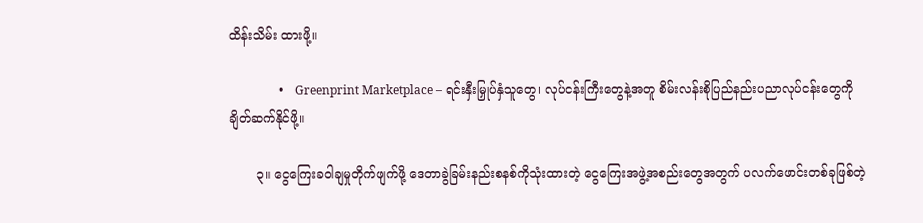ထိန်းသိမ်း ထားဖို့။

                 •    Greenprint Marketplace – ရင်းနှီးမြှုပ်နှံသူတွေ၊ လုပ်ငန်းကြီးတွေနဲ့အတူ စိမ်းလန်းစိုပြည်နည်းပညာလုပ်ငန်းတွေကို ချိတ်ဆက်နိုင်ဖို့။

       ၃။ ငွေကြေးခဝါချမှုတိုက်ဖျက်ဖို့ ဒေတာခွဲခြမ်းနည်းစနစ်ကိုသုံးထားတဲ့ ငွေကြေးအဖွဲ့အစည်းတွေအတွက် ပလက်ဖောင်းတစ်ခုဖြစ်တဲ့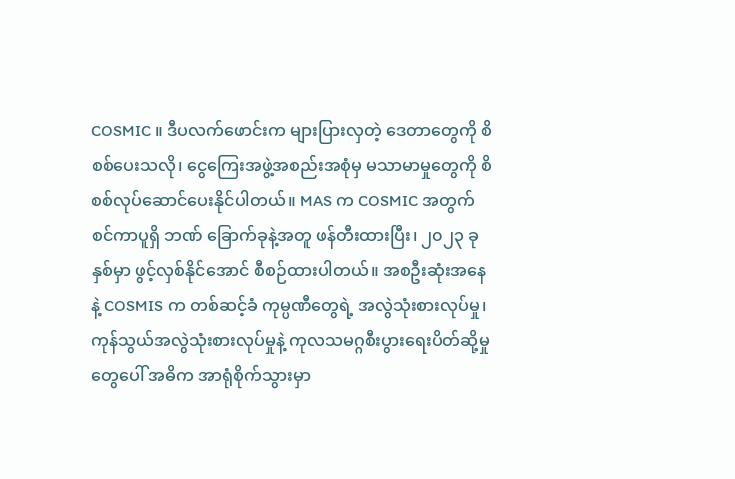COSMIC ။ ဒီပလက်ဖောင်းက များပြားလှတဲ့ ဒေတာတွေကို စိစစ်ပေးသလို၊ ငွေကြေးအဖွဲ့အစည်းအစုံမှ မသာမာမှုတွေကို စိစစ်လုပ်ဆောင်ပေးနိုင်ပါတယ်။ MAS က COSMIC အတွက် စင်ကာပူရှိ ဘဏ် ခြောက်ခုနဲ့အတူ ဖန်တီးထားပြီး၊ ၂၀၂၃ ခုနှစ်မှာ ဖွင့်လှစ်နိုင်အောင် စီစဉ်ထားပါတယ်။ အစဦးဆုံးအနေနဲ့ COSMIS က တစ်ဆင့်ခံ ကုမ္ပဏီတွေရဲ့ အလွဲသုံးစားလုပ်မှု၊ ကုန်သွယ်အလွဲသုံးစားလုပ်မှုနဲ့ ကုလသမဂ္ဂစီးပွားရေးပိတ်ဆို့မှုတွေပေါ် အဓိက အာရုံစိုက်သွားမှာ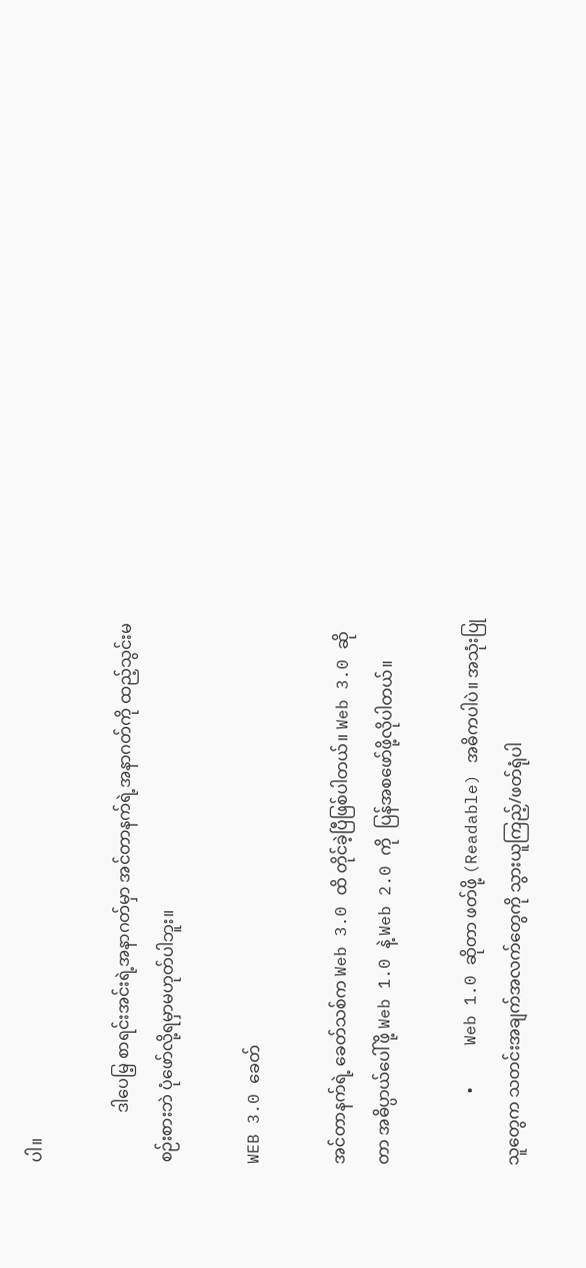ပါ။

            ဒါပေမြ့ စာရင်းအင်းရဲ့အနာဂတ်မှာ အင်တာနက်ရဲ့အနာဂတ်ကို ထည့်သွင်းမစဉ်းစားဘဲ ပုံဖော်လို့ရမှာမဟုတ်ပါဘူး။

WEB 3.0 ခေတ်

အင်တာနက်ရဲ့ ခေတ်သစ်က Web 3.0 ထိ တိုင်ခဲ့ပြီဖြစ်ပါတယ်။ Web 3.0 ဆိုတာ အဓိပ္ပာယ်ပေါ်ဖို့ Web 1.0 နဲ့ Web 2.0 ကို  ပြန်အစဖော်ဖို့လိုပါတယ်။

       •    Web 1.0 ဆိုတာ ဖတ်ဖို့ (Readable) အဓိကပါပဲ။ အသုံးပြုသူတွေက သတင်းအချက်အလက်တွေကို သွားယူကြည့်/ဖတ်ရုံပါ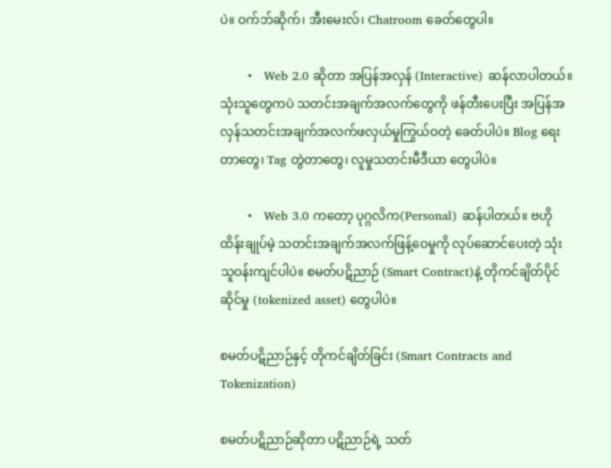ပဲ။ ဝက်ဘ်ဆိုက်၊ အီးမေးလ်၊ Chatroom ခေတ်တွေပါ။

       •   Web 2.0 ဆိုတာ အပြန်အလှန် (Interactive) ဆန်လာပါတယ်။ သုံးသူတွေကပဲ သတင်းအချက်အလက်တွေကို ဖန်တီးပေးပြီး အပြန်အလှန်သတင်းအချက်အလက်ဖလှယ်မှုကြွယ်ဝတဲ့ ခေတ်ပါပဲ။ Blog ရေးတာတွေ၊ Tag တွဲတာတွေ၊ လူမှုသတင်းမီဒီယာ တွေပါပဲ။

       •   Web 3.0 ကတော့ ပုဂ္ဂလိက(Personal) ဆန်ပါတယ်။ ဗဟိုထိန်းချုပ်မဲ့ သတင်းအချက်အလက်ဖြန့်ဝေမှုကို လုပ်ဆောင်ပေးတဲ့ သုံးသူဝန်းကျင်ပါပဲ။ စမတ်ပဋိညာဉ် (Smart Contract)နဲ့ တိုကင်ချိတ်ပိုင်ဆိုင်မှု (tokenized asset) တွေပါပဲ။

စမတ်ပဋိညာဉ်နှင့် တိုကင်ချိတ်ခြင်း (Smart Contracts and Tokenization)

စမတ်ပဋိညာဉ်ဆိုတာ ပဋိညာဉ်ရဲ့ သတ်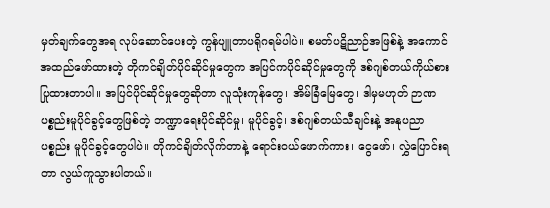မှတ်ချက်တွေအရ လုပ်ဆောင်ပေးတဲ့ ကွန်ပျူတာပရိုဂရမ်ပါပဲ။ စမတ်ပဋိညာဉ်အဖြစ်နဲ့ အကောင်အထည်ဖော်ထားတဲ့ တိုကင်ချိတ်ပိုင်ဆိုင်မှုတွေက အပြင်ကပိုင်ဆိုင်မှုတွေကို ဒစ်ဂျစ်တယ်ကိုယ်စားပြုထားတာပါ။ အပြင်ပိုင်ဆိုင်မှုတွေဆိုတာ လူသုံးကုန်တွေ၊ အိမ်ခြံမြေတွေ၊ ဒါမှမဟုတ် ဉာဏပစ္စည်းမူပိုင်ခွင့်တွေဖြစ်တဲ့ ဘဏ္ဍာရေးပိုင်ဆိုင်မှု၊ မူပိုင်ခွင့်၊ ဒစ်ဂျစ်တယ်သီချင်းနဲ့ အနုပညာပစ္စည်း မူပိုင်ခွင့်တွေပါပဲ။ တိုကင်ချိတ်လိုက်တာနဲ့ ရောင်း၀ယ်ဖောက်ကား၊ ငွေဖော်၊ လွှဲပြောင်းရတာ လွယ်ကူသွားပါတယ်။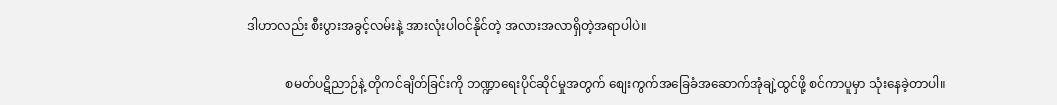ဒါဟာလည်း စီးပွားအခွင့်လမ်းနဲ့ အားလုံးပါဝင်နိုင်တဲ့ အလားအလာရှိတဲ့အရာပါပဲ။

            စမတ်ပဋိညာဉ်နဲ့ တိုကင်ချိတ်ခြင်းကို ဘဏ္ဍာရေးပိုင်ဆိုင်မှုအတွက် စျေးကွက်အခြေခံအဆောက်အုံချဲ့ထွင်ဖို့ စင်ကာပူမှာ သုံးနေခဲ့တာပါ။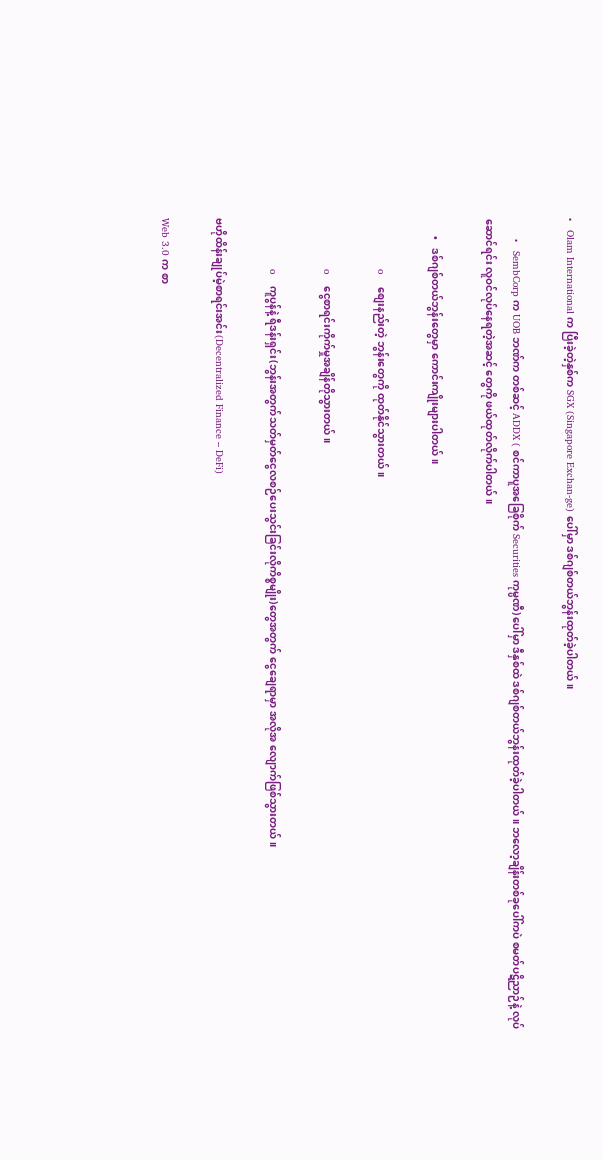•   Olam International က ပြီးခဲ့တဲ့နှစ်က SGX (Singapore Exchan-ge) ပေါ်မှာ ဒစ်ဂျစ်တယ်ဘွန်းထုတ်ခဲ့ပါတယ်။

       •   SembCorp က UOB ဘဏ်က တစ်ဆင့် ADDX ( စင်ကာပူအခြေစိုက် Securities ကုမ္ပဏီ) ပေါ်မှာ ဒီနှစ်ထဲ ဒစ်ဂျစ်တယ်ဘွန်းထုတ်ခဲ့ပါတယ်။ ဘလော့ချိန်းတစ်ခုပေါ်ကပဲ စမတ်ပဋိညာဉ်နဲ့ လုပ်ဆောင်ရင်း လူဝင်လုပ်နေရတဲ့အဆင့် တွေကို ဖယ်ထုတ်လိုက်ပါတယ်။

       •   ဒစ်ဂျစ်တယ်ဘွန်းတွေမှာ ကောင်းကျိုးများပါတယ်။

                 o    စျေးနည်းတဲ့ ဘွန်းတွေကို ထုတ်နိုင်သွားတယ်။

                 o    ငွေစာရင်းကိုက်မှုအချိန်တိုသွားတယ်။

                 o    ကူပွန်နဲ့ ရီဒန်းရှင်း(ဘွန်းအတွက်သတ်မှတ်ငွေလစဉ်ပေးသွင်းခြင်းလိုကိစ္စမျိုး)တွေအတွက် ငွေချေရာမှာ အလိုအ လျောက်ဖြစ်သွားတယ်။

ဗဟိုထိန်းချုပ်မဲ့စာရင်းအင်း(Decentralized Finance – DeFi)

Web 3.0 က စာ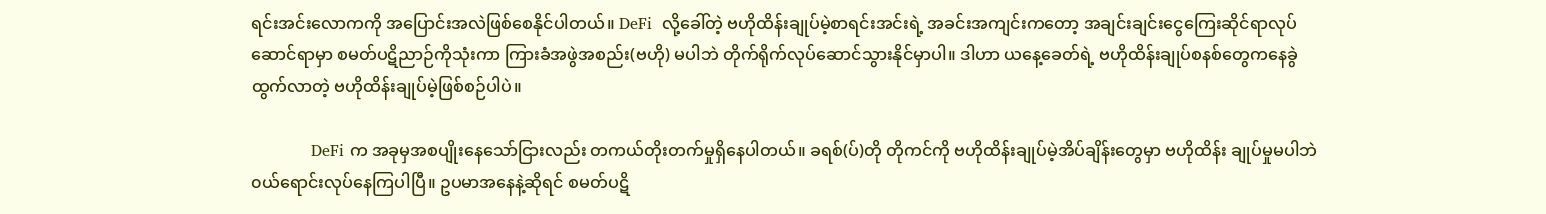ရင်းအင်းလောကကို အပြောင်းအလဲဖြစ်စေနိုင်ပါတယ်။ DeFi  လို့ခေါ်တဲ့ ဗဟိုထိန်းချုပ်မဲ့စာရင်းအင်းရဲ့ အခင်းအကျင်းကတော့ အချင်းချင်းငွေကြေးဆိုင်ရာလုပ်ဆောင်ရာမှာ စမတ်ပဋိညာဉ်ကိုသုံးကာ ကြားခံအဖွဲအစည်း(ဗဟို) မပါဘဲ တိုက်ရိုက်လုပ်ဆောင်သွားနိုင်မှာပါ။ ဒါဟာ ယနေ့ခေတ်ရဲ့ ဗဟိုထိန်းချုပ်စနစ်တွေကနေခွဲထွက်လာတဲ့ ဗဟိုထိန်းချုပ်မဲ့ဖြစ်စဉ်ပါပဲ။

            DeFi က အခုမှအစပျိုးနေသော်ငြားလည်း တကယ်တိုးတက်မှုရှိနေပါတယ်။ ခရစ်(ပ်)တို တိုကင်ကို ဗဟိုထိန်းချုပ်မဲ့အိပ်ချိန်းတွေမှာ ဗဟိုထိန်း ချုပ်မှုမပါဘဲ ၀ယ်ရောင်းလုပ်နေကြပါပြီ။ ဥပမာအနေနဲ့ဆိုရင် စမတ်ပဋိ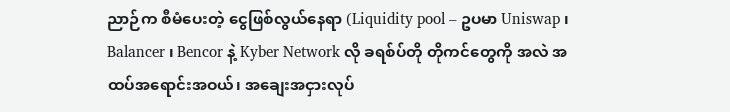ညာဉ်က စီမံပေးတဲ့ ငွေဖြစ်လွယ်နေရာ (Liquidity pool – ဥပမာ Uniswap ၊ Balancer ၊ Bencor နဲ့ Kyber Network လို ခရစ်ပ်တို တိုကင်တွေကို အလဲ အထပ်အရောင်းအဝယ်၊ အချေးအငှားလုပ်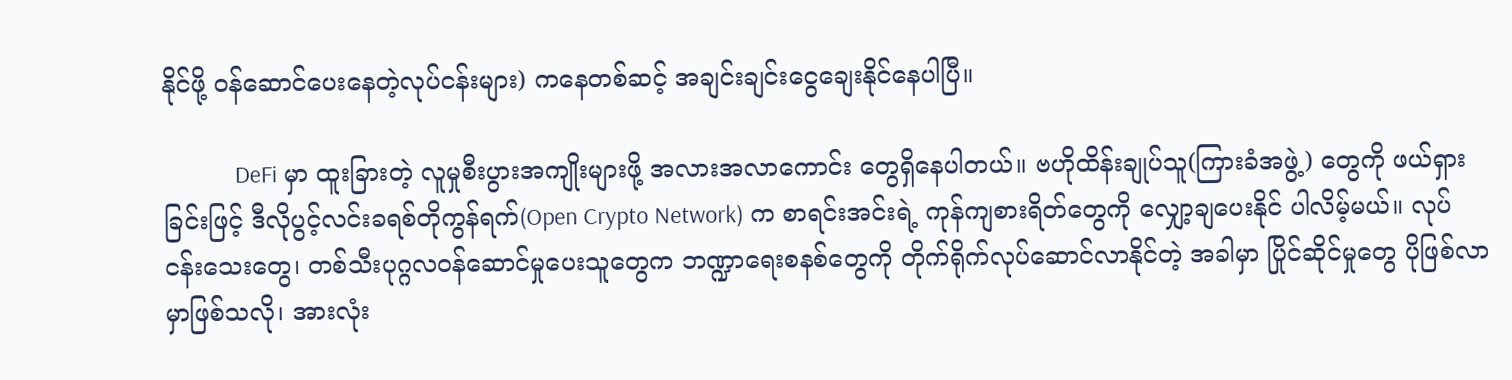နိုင်ဖို့ ဝန်ဆောင်ပေးနေတဲ့လုပ်ငန်းများ) ကနေတစ်ဆင့် အချင်းချင်းငွေချေးနိုင်နေပါပြီ။

            DeFi မှာ ထူးခြားတဲ့ လူမှုစီးပွားအကျိုးများဖို့ အလားအလာကောင်း တွေရှိနေပါတယ်။ ဗဟိုထိန်းချုပ်သူ(ကြားခံအဖွဲ့) တွေကို ဖယ်ရှားခြင်းဖြင့် ဒီလိုပွင့်လင်းခရစ်တိုကွန်ရက်(Open Crypto Network) က စာရင်းအင်းရဲ့ ကုန်ကျစားရိတ်တွေကို လျှော့ချပေးနိုင် ပါလိမ့်မယ်။ လုပ်ငန်းသေးတွေ၊ တစ်သီးပုဂ္ဂလဝန်ဆောင်မှုပေးသူတွေက ဘဏ္ဍာရေးစနစ်တွေကို တိုက်ရိုက်လုပ်ဆောင်လာနိုင်တဲ့ အခါမှာ ပြိုင်ဆိုင်မှုတွေ ပိုဖြစ်လာမှာဖြစ်သလို၊ အားလုံး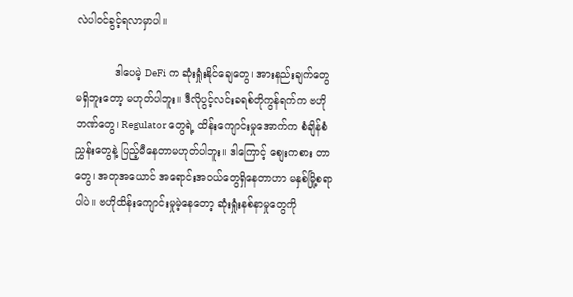လဲပါဝင်ခွင့်ရလာမှာပါ။

            ဒါပေမဲ့ DeFi က ဆုံးရှုံးနိုင်ချေတွေ၊ အားနည်းချက်တွေမရှိဘူးတော့ မဟုတ်ပါဘူး။ ဒီလိုပွင့်လင်းခရစ်တိုကွန်ရက်က ဗဟိုဘဏ်တွေ၊ Regulator တွေရဲ့ ထိန်းကျောင်းမှုအောက်က စံချိန်စံညွှန်းတွေနဲ့ ပြည့်မီနေတာမဟုတ်ပါဘူး။ ဒါကြောင့် စျေးကစား တာတွေ၊ အတုအယောင် အရောင်းအဝယ်တွေရှိနေတာဟာ မနှစ်မြို့စရာပါပဲ။ ဗဟိုထိန်းကျောင်းမှုမဲ့နေတော့ ဆုံးရှုံးနစ်နာမှုတွေကို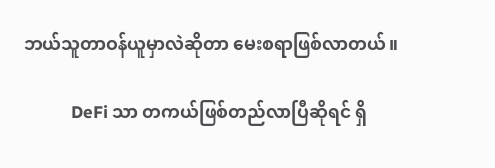ဘယ်သူတာဝန်ယူမှာလဲဆိုတာ မေးစရာဖြစ်လာတယ်။

            DeFi သာ တကယ်ဖြစ်တည်လာပြီဆိုရင် ရှိ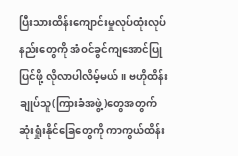ပြီးသားထိန်းကျောင်းမှုလုပ်ထုံးလုပ်နည်းတွေကို အံဝင်ခွင်ကျအောင်ပြုပြင်ဖို့ လိုလာပါလိမ့်မယ်။ ဗဟိုထိန်းချုပ်သူ(ကြားခံအဖွဲ့)တွေအတွက် ဆုံးရှုံးနိုင်ခြေတွေကို ကာကွယ်ထိန်း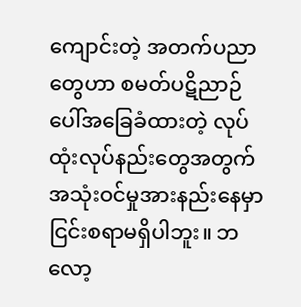ကျောင်းတဲ့ အတက်ပညာတွေဟာ စမတ်ပဋိညာဉ်ပေါ်အခြေခံထားတဲ့ လုပ်ထုံးလုပ်နည်းတွေအတွက် အသုံးဝင်မှုအားနည်းနေမှာငြင်းစရာမရှိပါဘူး။ ဘလော့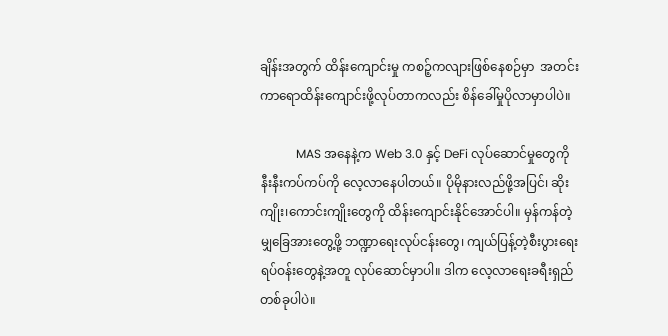ချိန်းအတွက် ထိန်းကျောင်းမှု ကစဉ့်ကလျားဖြစ်နေစဉ်မှာ  အတင်းကာရောထိန်းကျောင်းဖို့လုပ်တာကလည်း စိန်ခေါ်မှုပိုလာမှာပါပဲ။

            MAS အနေနဲ့က Web 3.0 နှင့် DeFi လုပ်ဆောင်မှုတွေကို နီးနီးကပ်ကပ်ကို လေ့လာနေပါတယ်။ ပိုမိုနားလည်ဖို့အပြင်၊ ဆိုးကျိုး၊ကောင်းကျိုးတွေကို ထိန်းကျောင်းနိုင်အောင်ပါ။ မှန်ကန်တဲ့ မျှခြေအားတွေ့ဖို့ ဘဏ္ဍာရေးလုပ်ငန်းတွေ၊ ကျယ်ပြန့်တဲ့စီးပွားရေး ရပ်ဝန်းတွေနဲ့အတူ လုပ်ဆောင်မှာပါ။ ဒါက လေ့လာရေးခရီးရှည်တစ်ခုပါပဲ။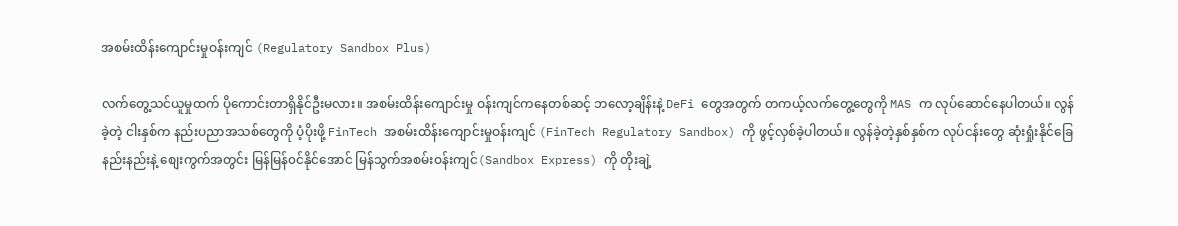အစမ်းထိန်းကျောင်းမှုဝန်းကျင် (Regulatory Sandbox Plus)

လက်တွေ့သင်ယူမှုထက် ပိုကောင်းတာရှိနိုင်ဦးမလား။ အစမ်းထိန်းကျောင်းမှု ဝန်းကျင်ကနေတစ်ဆင့် ဘလော့ချိန်းနဲ့ DeFi တွေအတွက် တကယ့်လက်တွေ့တွေကို MAS က လုပ်ဆောင်နေပါတယ်။ လွန်ခဲ့တဲ့ ငါးနှစ်က နည်းပညာအသစ်တွေကို ပံ့ပိုးဖို့ FinTech အစမ်းထိန်းကျောင်းမှုဝန်းကျင် (FinTech Regulatory Sandbox) ကို ဖွင့်လှစ်ခဲ့ပါတယ်။ လွန်ခဲ့တဲ့နှစ်နှစ်က လုပ်ငန်းတွေ ဆုံးရှုံးနိုင်ခြေနည်းနည်းနဲ့ စျေးကွက်အတွင်း မြန်မြန်၀င်နိုင်အောင် မြန်သွက်အစမ်းဝန်းကျင်(Sandbox Express) ကို တိုးချဲ့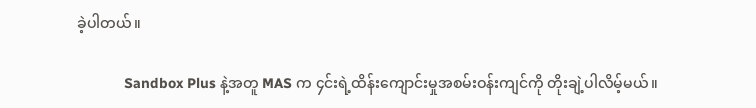ခဲ့ပါတယ်။

            Sandbox Plus နဲ့အတူ MAS က ၄င်းရဲ့ထိန်းကျောင်းမှုအစမ်းဝန်းကျင်ကို တိုးချဲ့ပါလိမ့်မယ်။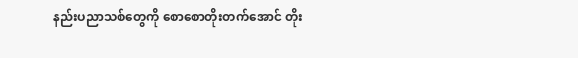နည်းပညာသစ်တွေကို စောစောတိုးတက်အောင် တိုး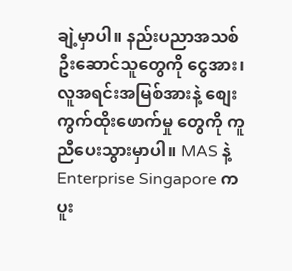ချဲ့မှာပါ။ နည်းပညာအသစ်ဦးဆောင်သူတွေကို ငွေအား၊ လူအရင်းအမြစ်အားနဲ့ စျေးကွက်ထိုးဖောက်မှု တွေကို ကူညီပေးသွားမှာပါ။ MAS နဲ့ Enterprise Singapore က ပူး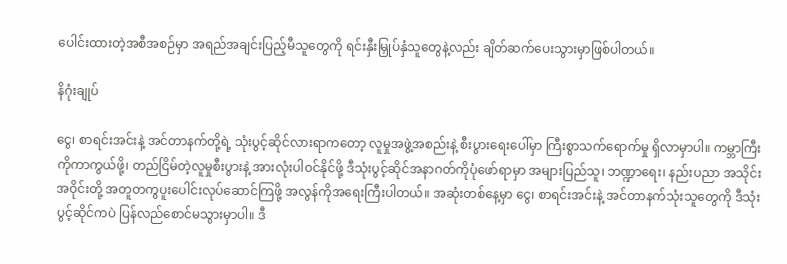ပေါင်းထားတဲ့အစီအစဉ်မှာ အရည်အချင်းပြည့်မီသူတွေကို ရင်းနှီးမြှုပ်နှံသူတွေနဲ့လည်း ချိတ်ဆက်ပေးသွားမှာဖြစ်ပါတယ်။

နိဂုံးချုပ်

ငွေ၊ စာရင်းအင်းနဲ့ အင်တာနက်တို့ရဲ့ သုံးပွင့်ဆိုင်လားရာကတော့ လူမှုအဖွဲ့အစည်းနဲ့ စီးပွားရေးပေါ်မှာ ကြီးစွာသက်ရောက်မှု ရှိလာမှာပါ။ ကမ္ဘာကြီးကိုကာကွယ်ဖို့၊ တည်ငြိမ်တဲ့လူမှုစီးပွားနဲ့ အားလုံးပါဝင်နိုင်ဖို့ ဒီသုံးပွင့်ဆိုင်အနာဂတ်ကိုပုံဖော်ရာမှာ အများပြည်သူ၊ ဘဏ္ဍာရေး၊ နည်းပညာ အသိုင်းအဝိုင်းတို့ အတူတကွပူးပေါင်းလုပ်ဆောင်ကြဖို့ အလွန်ကိုအရေးကြီးပါတယ်။ အဆုံးတစ်နေ့မှာ ငွေ၊ စာရင်းအင်းနဲ့ အင်တာနက်သုံးသူတွေကို ဒီသုံးပွင့်ဆိုင်ကပဲ ပြန်လည်စောင်မသွားမှာပါ။ ဒီ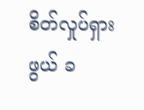စိတ်လှုပ်ရှားဖွယ် ခ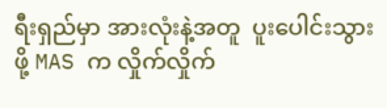ရီးရှည်မှာ အားလုံးနဲ့အတူ  ပူးပေါင်းသွားဖို့ MAS က လှိုက်လှိုက်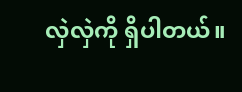လှဲလှဲကို ရှိပါတယ်။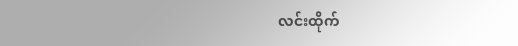လင်းထိုက်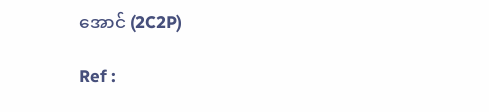အောင် (2C2P)

Ref :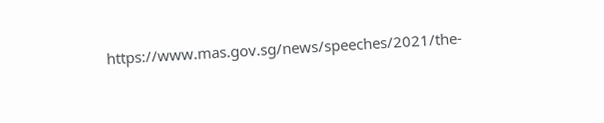https://www.mas.gov.sg/news/speeches/2021/the-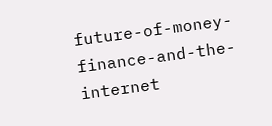future-of-money-finance-and-the-internet